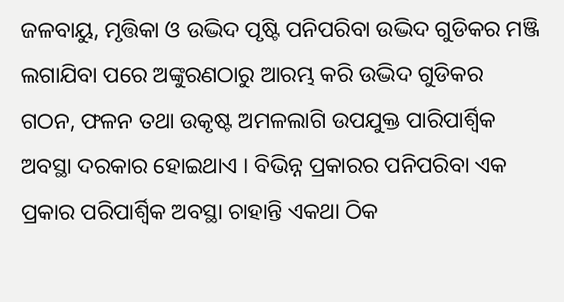ଜଳବାୟୁ, ମୃତ୍ତିକା ଓ ଉଦ୍ଭିଦ ପୃଷ୍ଟି ପନିପରିବା ଉଦ୍ଭିଦ ଗୁଡିକର ମଞ୍ଜି ଲଗାଯିବା ପରେ ଅଙ୍କୁରଣଠାରୁ ଆରମ୍ଭ କରି ଉଦ୍ଭିଦ ଗୁଡିକର ଗଠନ, ଫଳନ ତଥା ଉକୃଷ୍ଟ ଅମଳଲାଗି ଉପଯୁକ୍ତ ପାରିପାର୍ଶ୍ଵିକ ଅବସ୍ଥା ଦରକାର ହୋଇଥାଏ । ବିଭିନ୍ନ ପ୍ରକାରର ପନିପରିବା ଏକ ପ୍ରକାର ପରିପାର୍ଶ୍ଵିକ ଅବସ୍ଥା ଚାହାନ୍ତି ଏକଥା ଠିକ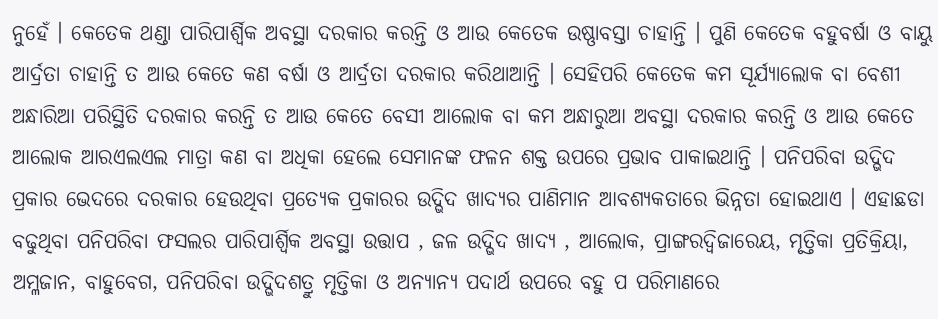ନୁହେଁ । କେତେକ ଥଣ୍ଡା ପାରିପାର୍ଶ୍ଵିକ ଅବସ୍ଥା ଦରକାର କରନ୍ତି ଓ ଆଉ କେତେକ ଉଷ୍ଣାବସ୍ତା ଚାହାନ୍ତି । ପୁଣି କେତେକ ବହୁବର୍ଷା ଓ ବାୟୁ ଆର୍ଦ୍ରତା ଚାହାନ୍ତି ତ ଆଉ କେତେ କଣ ବର୍ଷା ଓ ଆର୍ଦ୍ରତା ଦରକାର କରିଥାଆନ୍ତି । ସେହିପରି କେତେକ କମ ସୂର୍ଯ୍ୟାଲୋକ ବା ବେଶୀ ଅନ୍ଧାରିଆ ପରିସ୍ଥିତି ଦରକାର କରନ୍ତି ତ ଆଉ କେତେ ବେସୀ ଆଲୋକ ବା କମ ଅନ୍ଧାରୁଆ ଅବସ୍ଥା ଦରକାର କରନ୍ତି ଓ ଆଉ କେତେ ଆଲୋକ ଆରଏଲଏଲ ମାତ୍ରା କଣ ବା ଅଧିକା ହେଲେ ସେମାନଙ୍କ ଫଳନ ଶକ୍ତ ଉପରେ ପ୍ରଭାବ ପାକାଇଥାନ୍ତି । ପନିପରିବା ଉଦ୍ଭିଦ ପ୍ରକାର ଭେଦରେ ଦରକାର ହେଉଥିବା ପ୍ରତ୍ୟେକ ପ୍ରକାରର ଉଦ୍ଭିଦ ଖାଦ୍ୟର ପାଣିମାନ ଆବଶ୍ୟକତାରେ ଭିନ୍ନତା ହୋଇଥାଏ । ଏହାଛଡା ବଢୁଥିବା ପନିପରିବା ଫସଲର ପାରିପାର୍ଶ୍ଵିକ ଅବସ୍ଥା ଉତ୍ତାପ , ଜଳ ଉଦ୍ଭିଦ ଖାଦ୍ୟ , ଆଲୋକ, ପ୍ରାଙ୍ଗରଦ୍ଵିଜାରେୟ, ମୃତ୍ତିକା ପ୍ରତିକ୍ରିୟା, ଅମ୍ଳଜାନ, ବାହୁବେଗ, ପନିପରିବା ଉଦ୍ଭିଦଶତ୍ରୁ ମୃତ୍ତିକା ଓ ଅନ୍ୟାନ୍ୟ ପଦାର୍ଥ ଉପରେ ବହୁ ପ ପରିମାଣରେ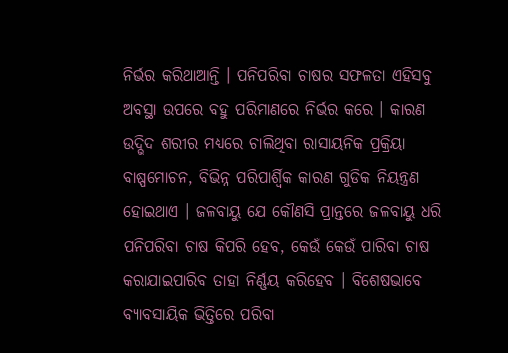ନିର୍ଭର କରିଥାଆନ୍ତି । ପନିପରିବା ଚାଷର ସଫଳତା ଏହିସବୁ ଅବସ୍ଥା ଉପରେ ବହୁ ପରିମାଣରେ ନିର୍ଭର କରେ । କାରଣ ଉଦ୍ଭିଦ ଶରୀର ମଧ୍ୟରେ ଚାଲିଥିବା ରାସାୟନିକ ପ୍ରକ୍ରିୟା ବାଷ୍ପମୋଚନ, ବିଭିନ୍ନ ପରିପାର୍ଶ୍ଵିକ କାରଣ ଗୁଡିକ ନିୟନ୍ତ୍ରଣ ହୋଇଥାଏ । ଜଳବାୟୁ ଯେ କୌଣସି ପ୍ରାନ୍ତରେ ଜଳବାୟୁ ଧରି ପନିପରିବା ଚାଷ କିପରି ହେବ, କେଉଁ କେଉଁ ପାରିବା ଚାଷ କରାଯାଇପାରିବ ତାହା ନିର୍ଣ୍ଣୟ କରିହେବ । ବିଶେଷଭାବେ ବ୍ୟାବସାୟିକ ଭିତ୍ତିରେ ପରିବା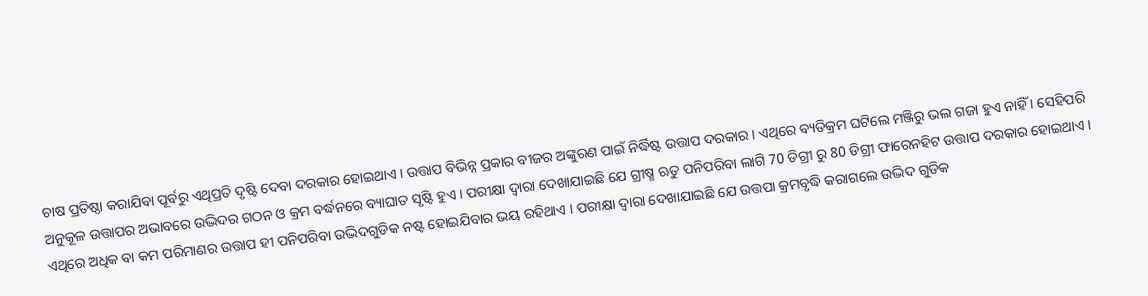ଚାଷ ପ୍ରତିଷ୍ଠା କରାଯିବା ପୂର୍ବରୁ ଏଥିପ୍ରତି ଦୃଷ୍ଟି ଦେବା ଦରକାର ହୋଇଥାଏ । ଉତ୍ତାପ ବିଭିନ୍ନ ପ୍ରକାର ବୀଜର ଅଙ୍କୁରଣ ପାଇଁ ନିର୍ଦ୍ଧିଷ୍ଟ ଉତ୍ତାପ ଦରକାର । ଏଥିରେ ବ୍ୟତିକ୍ରମ ଘଟିଲେ ମଞ୍ଜିରୁ ଭଲ ଗଜା ହୁଏ ନାହିଁ । ସେହିପରି ଅନୁକୂଳ ଉତ୍ତାପର ଅଭାବରେ ଉଦ୍ଭିଦର ଗଠନ ଓ କ୍ରମ ବର୍ଦ୍ଧନରେ ବ୍ୟାଘାତ ସୃଷ୍ଟି ହୁଏ । ପରୀକ୍ଷା ଦ୍ଵାରା ଦେଖାଯାଇଛି ଯେ ଗ୍ରୀଷ୍ମ ଋତୁ ପନିପରିବା ଲାଗି 70 ଡିଗ୍ରୀ ରୁ 80 ଡିଗ୍ରୀ ଫାରେନହିଟ ଉତ୍ତାପ ଦରକାର ହୋଇଥାଏ । ଏଥିରେ ଅଧିକ ବା କମ ପରିମାଣର ଉତ୍ତାପ ହୀ ପନିପରିବା ଉଦ୍ଭିଦଗୁଡିକ ନଷ୍ଟ ହୋଇଯିବାର ଭୟ ରହିଥାଏ । ପରୀକ୍ଷା ଦ୍ଵାରା ଦେଖାଯାଇଛି ଯେ ଉତ୍ତପା କ୍ରମବୃଦ୍ଧି କରାଗଲେ ଉଦ୍ଭିଦ ଗୁଡିକ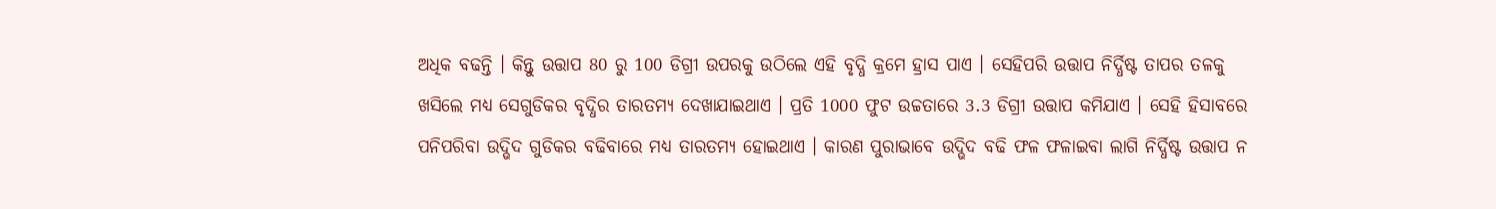ଅଧିକ ବଢନ୍ତି । କିନ୍ତୁ ଉତ୍ତାପ 80 ରୁ 100 ଡିଗ୍ରୀ ଉପରକୁ ଉଠିଲେ ଏହି ବୃଦ୍ଧି କ୍ରମେ ହ୍ରାସ ପାଏ । ସେହିପରି ଉତ୍ତାପ ନିର୍ଦ୍ଧିଷ୍ଟ ତାପର ତଳକୁ ଖସିଲେ ମଧ୍ୟ ସେଗୁଡିକର ବୃଦ୍ଧିର ତାରତମ୍ୟ ଦେଖାଯାଇଥାଏ । ପ୍ରତି 1000 ଫୁଟ ଉଚ୍ଚତାରେ 3.3 ଡିଗ୍ରୀ ଉତ୍ତାପ କମିଯାଏ । ସେହି ହିସାବରେ ପନିପରିବା ଉଦ୍ଭିଦ ଗୁଡିକର ବଢିବାରେ ମଧ୍ୟ ତାରତମ୍ୟ ହୋଇଥାଏ । କାରଣ ପୁରାଭାବେ ଉଦ୍ଭିଦ ବଢି ଫଳ ଫଳାଇବା ଲାଗି ନିର୍ଦ୍ଧିଷ୍ଟ ଉତ୍ତାପ ନ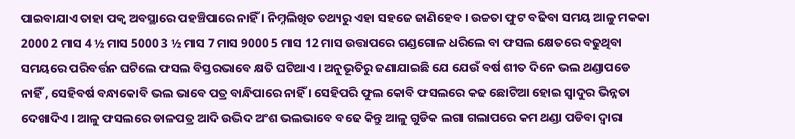ପାଇବାଯାଏ ତାହା ପକ୍ଵ ଅବସ୍ଥାରେ ପହଞ୍ଚିପାରେ ନାହିଁ । ନିମ୍ନଲିଖିତ ତଥ୍ୟରୁ ଏହା ସହଜେ ଜାଣିହେବ । ଉଚ୍ଚତା ଫୁଟ ବଢିବା ସମୟ ଆଳୁ ମକକା 2000 2 ମାସ 4 ½ ମାସ 5000 3 ½ ମାସ 7 ମାସ 9000 5 ମାସ 12 ମାସ ଉତ୍ତାପରେ ଗଣ୍ଡଗୋଳ ଧରିଲେ ବା ଫସଲ କ୍ଷେତରେ ବଢୁଥିବା ସମୟରେ ପରିବର୍ତ୍ତନ ଘଟିଲେ ଫସଲ ବିସ୍ତରଭାବେ କ୍ଷତି ଘଟିଥାଏ । ଅନୁଭୂତିରୁ ଜଣାଯାଇଛି ଯେ ଯେଉଁ ବର୍ଷ ଶୀତ ଦିନେ ଭଲ ଥଣ୍ଡାପଡେ ନାହିଁ , ସେହିବର୍ଷ ବନ୍ଧାକୋବି ଭଲ ଭାବେ ପତ୍ର ବାନ୍ଧିପାରେ ନାହିଁ । ସେହିପରି ଫୁଲ କୋବି ଫସଲରେ କଢ ଛୋଟିଆ ହୋଇ ସ୍ଵାଦୁର ଭିନ୍ନତା ଦେଖାଦିଏ । ଆଳୁ ଫସଲରେ ଡାଳପତ୍ର ଆଦି ଉଦ୍ଭିଦ ଅଂଶ ଭଲଭାବେ ବଢେ କିନ୍ତୁ ଆଳୁ ଗୁଡିକ ଲଗା ଗଲାପରେ କମ ଥଣ୍ଡା ପଡିବା ଦ୍ଵାରା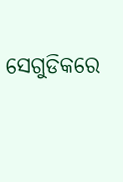ସେଗୁଡିକରେ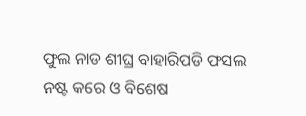ଫୁଲ ନାଡ ଶୀଘ୍ର ବାହାରିପଡି ଫସଲ ନଷ୍ଟ କରେ ଓ ବିଶେଷ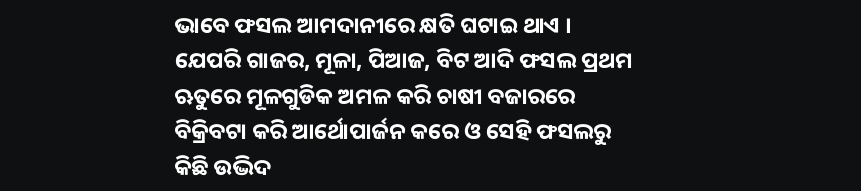ଭାବେ ଫସଲ ଆମଦାନୀରେ କ୍ଷତି ଘଟାଇ ଥାଏ । ଯେପରି ଗାଜର, ମୂଳା, ପିଆଜ, ବିଟ ଆଦି ଫସଲ ପ୍ରଥମ ଋତୁରେ ମୂଳଗୁଡିକ ଅମଳ କରି ଚାଷୀ ବଜାରରେ ବିକ୍ରିବଟା କରି ଆର୍ଥୋପାର୍ଜନ କରେ ଓ ସେହି ଫସଲରୁ କିଛି ଉଦ୍ଭିଦ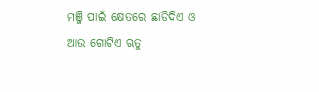ମଞ୍ଜି ପାଇଁ କ୍ଷେତରେ ଛାଡିଦିଏ ଓ ଆଉ ଗୋଟିଏ ଋତୁ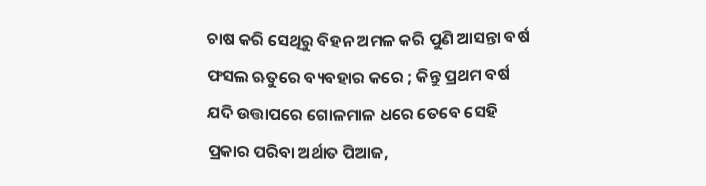ଚାଷ କରି ସେଥିରୁ ବିହନ ଅମଳ କରି ପୁଣି ଆସନ୍ତା ବର୍ଷ ଫସଲ ଋତୁରେ ବ୍ୟବହାର କରେ ; କିନ୍ତୁ ପ୍ରଥମ ବର୍ଷ ଯଦି ଉତ୍ତାପରେ ଗୋଳମାଳ ଧରେ ତେବେ ସେହି ପ୍ରକାର ପରିବା ଅର୍ଥାତ ପିଆଜ,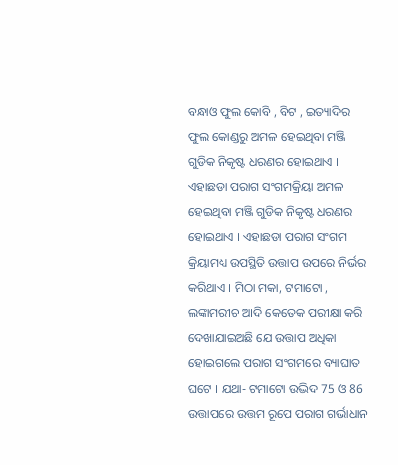ବନ୍ଧାଓ ଫୁଲ କୋବି , ବିଟ , ଇତ୍ୟାଦିର ଫୁଲ କୋଣ୍ଡରୁ ଅମଳ ହେଇଥିବା ମଞ୍ଜି ଗୁଡିକ ନିକୃଷ୍ଟ ଧରଣର ହୋଇଥାଏ । ଏହାଛଡା ପରାଗ ସଂଗମକ୍ରିୟା ଅମଳ ହେଇଥିବା ମଞ୍ଜି ଗୁଡିକ ନିକୃଷ୍ଟ ଧରଣର ହୋଇଥାଏ । ଏହାଛଡା ପରାଗ ସଂଗମ କ୍ରିୟାମଧ୍ୟ ଉପସ୍ଥିତି ଉତ୍ତାପ ଉପରେ ନିର୍ଭର କରିଥାଏ । ମିଠା ମକା, ଟମାଟୋ , ଲଙ୍କାମରୀଚ ଆଦି କେତେକ ପରୀକ୍ଷା କରି ଦେଖାଯାଇଅଛି ଯେ ଉତ୍ତାପ ଅଧିକା ହୋଇଗଲେ ପରାଗ ସଂଗମରେ ବ୍ୟାଘାତ ଘଟେ । ଯଥା- ଟମାଟୋ ଉଦ୍ଭିଦ 75 ଓ 86 ଉତ୍ତାପରେ ଉତ୍ତମ ରୂପେ ପରାଗ ଗର୍ଭାଧାନ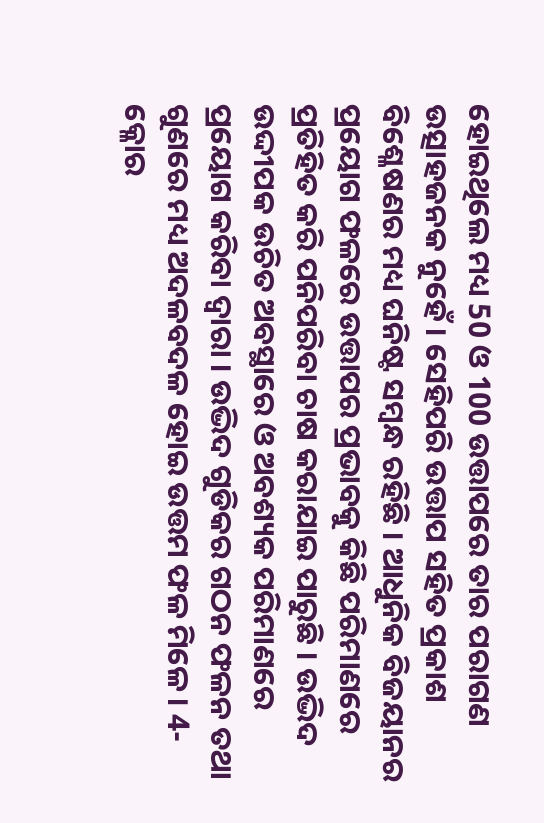ହୋଇଥିଲେ ମଧ୍ୟ 50 ଓ 100 ଉତ୍ତାପରେ ତାର ପରାଗଣ ଉତ୍ସାହଜନକ ନୁହେଁ । ସେହିପରି ଉତ୍ତାପ ସହିତ ପ୍ରକାଶ ବିଶ୍ଳେଷଣର ମଧ୍ୟ ଘନିଷ୍ଟ ସମ୍ବନ୍ଧ ରହିଛି । ଆଧୁନିକ ବିଜୟାନର ପ୍ରୟୋଗ ଫଳରେ ଉତ୍ତାପର ପ୍ରଭାବକୁ କିଛି ପରିମାଣରେ ପ୍ରତିହିତ କରି ପନିପରିବା ଚାଷ କରାଯାଇ ପାରୁଛି । ଉଦ୍ଭିଦ ଉଦ୍ଦୀପକ ଉଚିତ ଅବସ୍ଥାରେ ଓ ଅବଶ୍ୟକ ପରିମାଣରେ ପ୍ରୟୋଗ କରିବା ଦ୍ଵାରା । ଉଦ୍ଭିଦ ଗୁଡିକର ଗଠନ ଫଳନ ତଥା ଗୁଣରେ ମଧ୍ୟ ଅଦଳବଦଳ ହୋଇ ଉତ୍ତମ ଫଳ ମିଳେ । 4- କ୍ଳୋର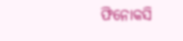ଫିନୋକସି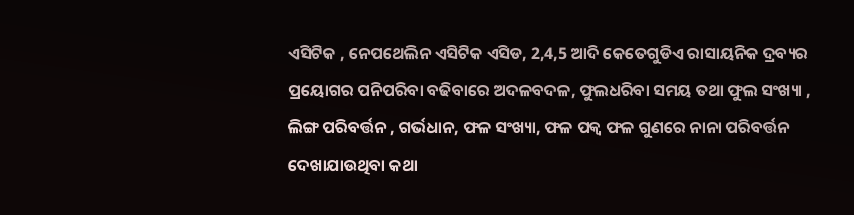ଏସିଟିକ , ନେପଥେଲିନ ଏସିଟିକ ଏସିଡ, 2,4,5 ଆଦି କେତେଗୁଡିଏ ରାସାୟନିକ ଦ୍ରବ୍ୟର ପ୍ରୟୋଗର ପନିପରିବା ବଢିବାରେ ଅଦଳବଦଳ, ଫୁଲଧରିବା ସମୟ ତଥା ଫୁଲ ସଂଖ୍ୟା , ଲିଙ୍ଗ ପରିବର୍ତ୍ତନ , ଗର୍ଭଧାନ, ଫଳ ସଂଖ୍ୟା, ଫଳ ପକ୍ଵ ଫଳ ଗୁଣରେ ନାନା ପରିବର୍ତ୍ତନ ଦେଖାଯାଉଥିବା କଥା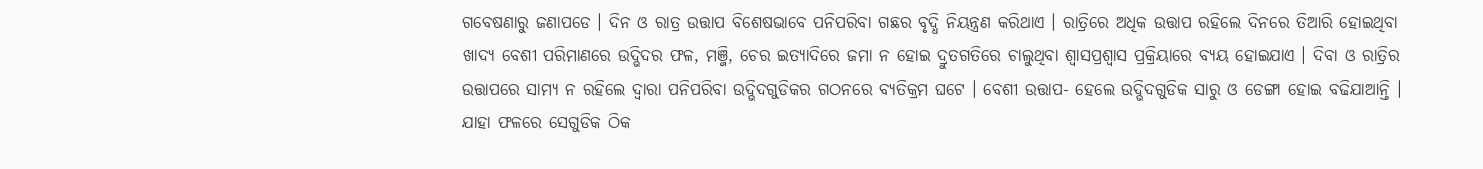ଗବେଷଣାରୁ ଜଣାପଡେ । ଦିନ ଓ ରାତ୍ର ଉତ୍ତାପ ବିଶେଷଭାବେ ପନିପରିବା ଗଛର ବୃଦ୍ଧି ନିୟନ୍ତ୍ରଣ କରିଥାଏ । ରାତ୍ରିରେ ଅଧିକ ଉତ୍ତାପ ରହିଲେ ଦିନରେ ତିଆରି ହୋଇଥିବା ଖାଦ୍ୟ ବେଶୀ ପରିମାଣରେ ଉଦ୍ଭିଦର ଫଳ, ମଞ୍ଜି, ଚେର ଇତ୍ୟାଦିରେ ଜମା ନ ହୋଇ ଦ୍ରୁତଗତିରେ ଚାଲୁଥିବା ଶ୍ଵାସପ୍ରଶ୍ଵାସ ପ୍ରକ୍ରିୟାରେ ବ୍ୟୟ ହୋଇଯାଏ । ଦିବା ଓ ରାତ୍ରିର ଉତ୍ତାପରେ ସାମ୍ୟ ନ ରହିଲେ ଦ୍ଵାରା ପନିପରିବା ଉଦ୍ଭିଦଗୁଡିକର ଗଠନରେ ବ୍ୟତିକ୍ରମ ଘଟେ । ବେଶୀ ଉତ୍ତାପ- ହେଲେ ଉଦ୍ଭିଦଗୁଡିକ ସାରୁ ଓ ଡେଙ୍ଗା ହୋଇ ବଢିଯାଆନ୍ତି । ଯାହା ଫଳରେ ସେଗୁଡିକ ଠିକ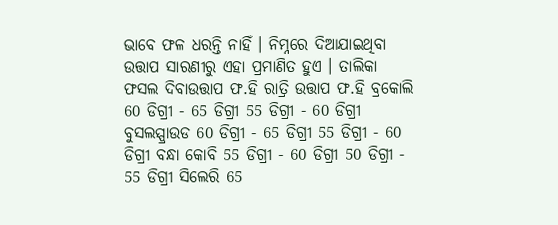ଭାବେ ଫଳ ଧରନ୍ତି ନାହିଁ । ନିମ୍ନରେ ଦିଆଯାଇଥିବା ଉତ୍ତାପ ସାରଣୀରୁ ଏହା ପ୍ରମାଣିତ ହୁଏ । ତାଲିକା ଫସଲ ଦିବାଉତ୍ତାପ ଫ.ହି ରାତ୍ରି ଉତ୍ତାପ ଫ.ହି ବ୍ରକୋଲି 60 ଡିଗ୍ରୀ - 65 ଡିଗ୍ରୀ 55 ଡିଗ୍ରୀ - 60 ଡିଗ୍ରୀ ବୁସଲସ୍ପ୍ରାଉଡ 60 ଡିଗ୍ରୀ - 65 ଡିଗ୍ରୀ 55 ଡିଗ୍ରୀ - 60 ଡିଗ୍ରୀ ବନ୍ଧା କୋବି 55 ଡିଗ୍ରୀ - 60 ଡିଗ୍ରୀ 50 ଡିଗ୍ରୀ - 55 ଡିଗ୍ରୀ ସିଲେରି 65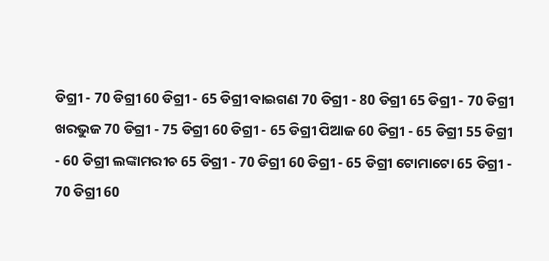ଡିଗ୍ରୀ - 70 ଡିଗ୍ରୀ 60 ଡିଗ୍ରୀ - 65 ଡିଗ୍ରୀ ବାଇଗଣ 70 ଡିଗ୍ରୀ - 80 ଡିଗ୍ରୀ 65 ଡିଗ୍ରୀ - 70 ଡିଗ୍ରୀ ଖରଭୁଜ 70 ଡିଗ୍ରୀ - 75 ଡିଗ୍ରୀ 60 ଡିଗ୍ରୀ - 65 ଡିଗ୍ରୀ ପିଆଜ 60 ଡିଗ୍ରୀ - 65 ଡିଗ୍ରୀ 55 ଡିଗ୍ରୀ - 60 ଡିଗ୍ରୀ ଲଙ୍କାମରୀଚ 65 ଡିଗ୍ରୀ - 70 ଡିଗ୍ରୀ 60 ଡିଗ୍ରୀ - 65 ଡିଗ୍ରୀ ଟୋମାଟୋ 65 ଡିଗ୍ରୀ - 70 ଡିଗ୍ରୀ 60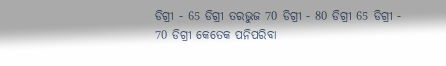ଡିଗ୍ରୀ - 65 ଡିଗ୍ରୀ ତରଭୁଜ 70 ଡିଗ୍ରୀ - 80 ଡିଗ୍ରୀ 65 ଡିଗ୍ରୀ - 70 ଡିଗ୍ରୀ କେତେକ ପନିପରିବା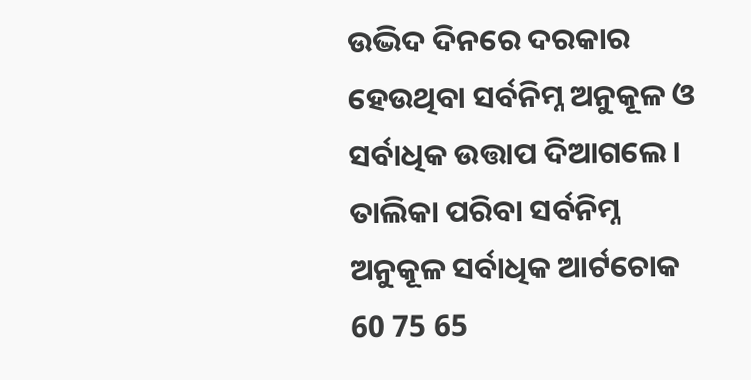ଉଦ୍ଭିଦ ଦିନରେ ଦରକାର ହେଉଥିବା ସର୍ବନିମ୍ନ ଅନୁକୂଳ ଓ ସର୍ବାଧିକ ଉତ୍ତାପ ଦିଆଗଲେ । ତାଲିକା ପରିବା ସର୍ବନିମ୍ନ ଅନୁକୂଳ ସର୍ବାଧିକ ଆର୍ଟଚୋକ 60 75 65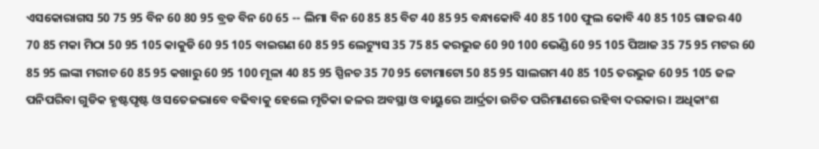ଏସକୋରାଗସ 50 75 95 ବିନ 60 80 95 ବ୍ରଡ ବିନ 60 65 -- ଲିମା ବିନ 60 85 85 ବିଟ 40 85 95 ବନ୍ଧାକୋବି 40 85 100 ଫୁଲ କୋବି 40 85 105 ଗାଜର 40 70 85 ମକା ମିଠା 50 95 105 କାକୁଡି 60 95 105 ବାଇଗଣ 60 85 95 ଲେଟ୍ୟୁସ 35 75 85 କରଭୁଜ 60 90 100 ଭେଣ୍ଡି 60 95 105 ପିଆଜ 35 75 95 ମଟର 60 85 95 ଲଙ୍କା ମରୀଚ 60 85 95 କଖାରୁ 60 95 100 ମୂଳା 40 85 95 ସ୍ପିନଚ 35 70 95 ଟୋମାଟୋ 50 85 95 ସାଲଗମ 40 85 105 ତରଭୁଜ 60 95 105 ଜଳ ପନିପରିବା ଗୁଡିକ ହୃଷ୍ଟପୃଷ୍ଟ ଓ ସତେଜଭାବେ ବଢିବାକୁ ହେଲେ ମୃତିକା ଜଳର ଅବସ୍ଥା ଓ ବାୟୁରେ ଆର୍ଦ୍ରତା ଉଚିତ ପରିମାଣରେ ରହିବା ଦରକାର । ଅଧିକାଂଶ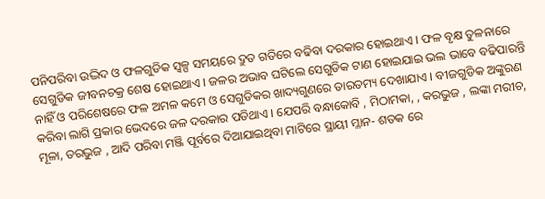ପନିପରିବା ଉଦ୍ଭିଦ ଓ ଫଳଗୁଡିକ ସ୍ୱଳ୍ପ ସମୟରେ ଦ୍ରୁତ ଗତିରେ ବଢିବା ଦରକାର ହୋଇଥାଏ । ଫଳ ବୃକ୍ଷ ତୁଳନାରେ ସେଗୁଡିକ ଜୀବନଚକ୍ର ଶେଷ ହୋଇଥାଏ । ଜଳର ଅଭାବ ଘଟିଲେ ସେଗୁଡିକ ଟାଣ ହୋଇଯାଇ ଭଲ ଭାବେ ବଢିପାରନ୍ତି ନାହିଁ ଓ ପରିଶେଷରେ ଫଳ ଅମଳ କମେ ଓ ସେଗୁଡିକର ଖାଦ୍ୟଗୁଣରେ ତାରତମ୍ୟ ଦେଖାଯାଏ । ବୀଜଗୁଡିକ ଅଙ୍କୁରଣ କରିବା ଲାଗି ପ୍ରକାର ଭେଦରେ ଜଳ ଦରକାର ପଡିଥାଏ । ଯେପରି ବନ୍ଧାକୋବି , ମିଠାମକା, , କରଭୁଜ , ଲଙ୍କା ମରୀଚ, ମୂଳା, ତରଭୁଜ , ଆଦି ପରିବା ମଞ୍ଜି ପୂର୍ବରେ ଦିଆଯାଇଥିବା ମାଟିରେ ସ୍ଥାୟୀ ମ୍ଳାନ- ଶତକ ରେ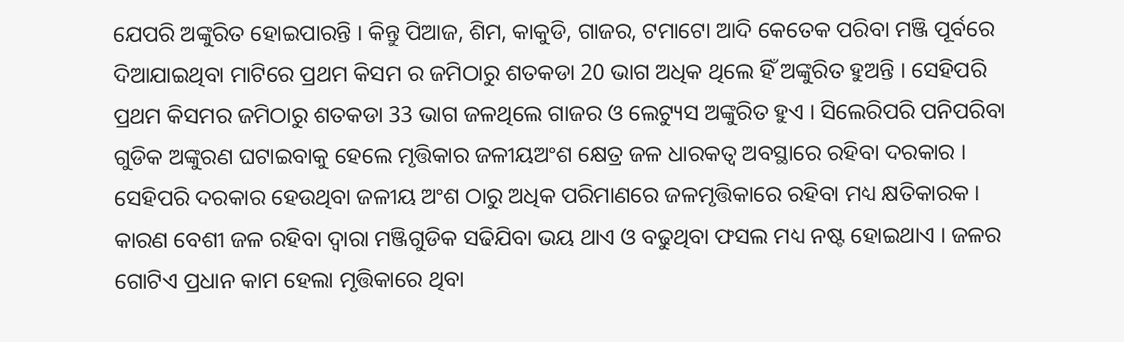ଯେପରି ଅଙ୍କୁରିତ ହୋଇପାରନ୍ତି । କିନ୍ତୁ ପିଆଜ, ଶିମ, କାକୁଡି, ଗାଜର, ଟମାଟୋ ଆଦି କେତେକ ପରିବା ମଞ୍ଜି ପୂର୍ବରେ ଦିଆଯାଇଥିବା ମାଟିରେ ପ୍ରଥମ କିସମ ର ଜମିଠାରୁ ଶତକଡା 20 ଭାଗ ଅଧିକ ଥିଲେ ହିଁ ଅଙ୍କୁରିତ ହୁଅନ୍ତି । ସେହିପରି ପ୍ରଥମ କିସମର ଜମିଠାରୁ ଶତକଡା 33 ଭାଗ ଜଳଥିଲେ ଗାଜର ଓ ଲେଟ୍ୟୁସ ଅଙ୍କୁରିତ ହୁଏ । ସିଲେରିପରି ପନିପରିବା ଗୁଡିକ ଅଙ୍କୁରଣ ଘଟାଇବାକୁ ହେଲେ ମୃତ୍ତିକାର ଜଳୀୟଅଂଶ କ୍ଷେତ୍ର ଜଳ ଧାରକତ୍ଵ ଅବସ୍ଥାରେ ରହିବା ଦରକାର । ସେହିପରି ଦରକାର ହେଉଥିବା ଜଳୀୟ ଅଂଶ ଠାରୁ ଅଧିକ ପରିମାଣରେ ଜଳମୃତ୍ତିକାରେ ରହିବା ମଧ୍ୟ କ୍ଷତିକାରକ । କାରଣ ବେଶୀ ଜଳ ରହିବା ଦ୍ଵାରା ମଞ୍ଜିଗୁଡିକ ସଢିଯିବା ଭୟ ଥାଏ ଓ ବଢୁଥିବା ଫସଲ ମଧ୍ୟ ନଷ୍ଟ ହୋଇଥାଏ । ଜଳର ଗୋଟିଏ ପ୍ରଧାନ କାମ ହେଲା ମୃତ୍ତିକାରେ ଥିବା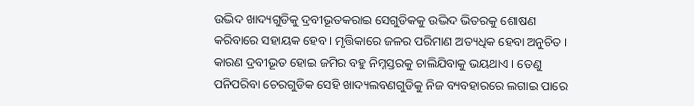ଉଦ୍ଭିଦ ଖାଦ୍ୟଗୁଡିକୁ ଦ୍ରବୀଭୂତକରାଇ ସେଗୁଡିକକୁ ଉଦ୍ଭିଦ ଭିତରକୁ ଶୋଷଣ କରିବାରେ ସହାୟକ ହେବ । ମୃତ୍ତିକାରେ ଜଳର ପରିମାଣ ଅତ୍ୟଧିକ ହେବା ଅନୁଚିତ । କାରଣ ଦ୍ରବୀଭୂତ ହୋଇ ଜମିର ବହୁ ନିମ୍ନସ୍ତରକୁ ଚାଲିଯିବାକୁ ଭୟଥାଏ । ତେଣୁ ପନିପରିବା ଚେରଗୁଡିକ ସେହି ଖାଦ୍ୟଲବଣଗୁଡିକୁ ନିଜ ବ୍ୟବହାରରେ ଲଗାଇ ପାରେ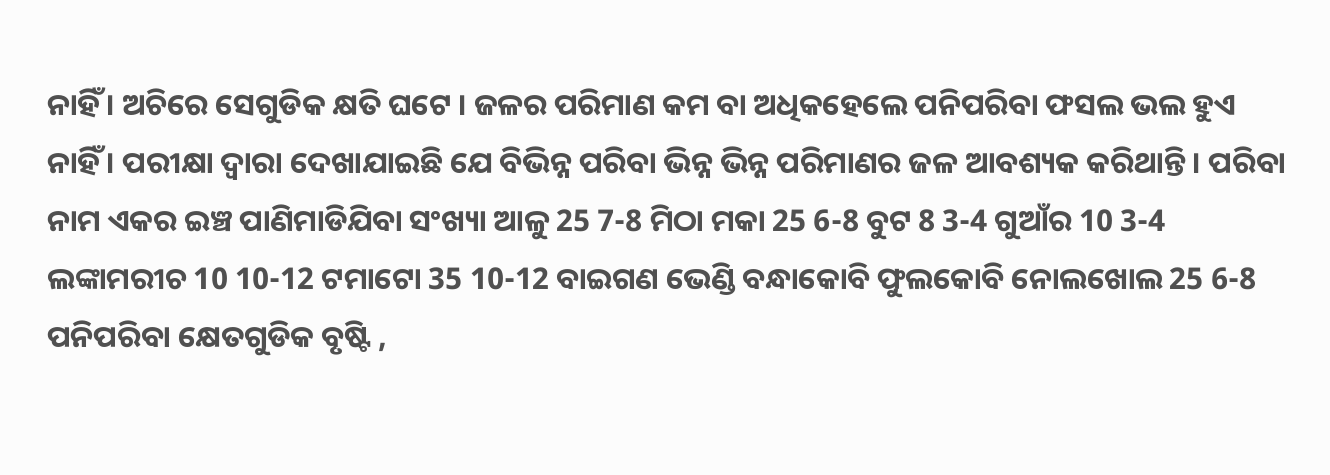ନାହିଁ । ଅଚିରେ ସେଗୁଡିକ କ୍ଷତି ଘଟେ । ଜଳର ପରିମାଣ କମ ବା ଅଧିକହେଲେ ପନିପରିବା ଫସଲ ଭଲ ହୁଏ ନାହିଁ । ପରୀକ୍ଷା ଦ୍ଵାରା ଦେଖାଯାଇଛି ଯେ ବିଭିନ୍ନ ପରିବା ଭିନ୍ନ ଭିନ୍ନ ପରିମାଣର ଜଳ ଆବଶ୍ୟକ କରିଥାନ୍ତି । ପରିବା ନାମ ଏକର ଇଞ୍ଚ ପାଣିମାଡିଯିବା ସଂଖ୍ୟା ଆଳୁ 25 7-8 ମିଠା ମକା 25 6-8 ବୁଟ 8 3-4 ଗୁଆଁର 10 3-4 ଲଙ୍କାମରୀଚ 10 10-12 ଟମାଟୋ 35 10-12 ବାଇଗଣ ଭେଣ୍ଡି ବନ୍ଧାକୋବି ଫୁଲକୋବି ନୋଲଖୋଲ 25 6-8 ପନିପରିବା କ୍ଷେତଗୁଡିକ ବୃଷ୍ଟି ,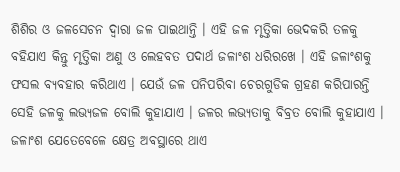ଶିଶିର ଓ ଜଳସେଚନ ଦ୍ଵାରା ଜଳ ପାଇଥାନ୍ତି । ଏହି ଜଳ ମୃତ୍ତିକା ଭେଦକରି ତଳକୁ ବହିଯାଏ କିନ୍ତୁ ମୃତ୍ତିକା ଅଣୁ ଓ ଲେହବତ ପଦାର୍ଥ ଜଳାଂଶ ଧରିରଖେ । ଏହି ଜଳାଂଶକୁ ଫସଲ ବ୍ୟବହାର କରିଥାଏ । ଯେଉଁ ଜଳ ପନିପରିବା ଚେରଗୁଡିକ ଗ୍ରହଣ କରିପାରନ୍ତି ସେହି ଜଳକୁ ଲଭ୍ୟଜଳ ବୋଲି କୁହାଯାଏ । ଜଳର ଲଭ୍ୟତାକୁ ବିବ୍ରତ ବୋଲି କୁହାଯାଏ । ଜଳାଂଶ ଯେତେବେଳେ କ୍ଷେତ୍ର ଅବସ୍ଥାରେ ଥାଏ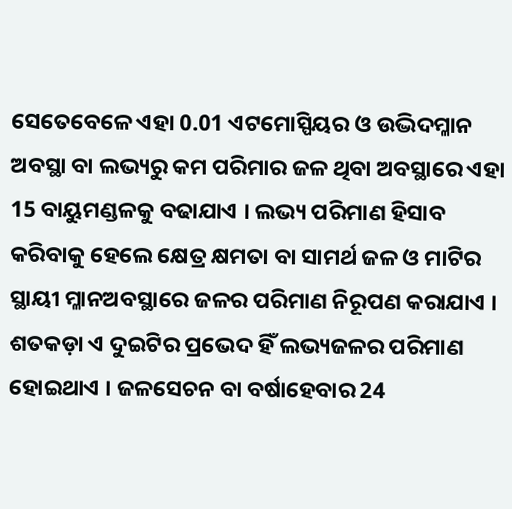ସେତେବେଳେ ଏହା 0.01 ଏଟମୋସ୍ପିୟର ଓ ଉଦ୍ଭିଦମ୍ଳାନ ଅବସ୍ଥା ବା ଲଭ୍ୟରୁ କମ ପରିମାର ଜଳ ଥିବା ଅବସ୍ଥାରେ ଏହା 15 ବାୟୁମଣ୍ଡଳକୁ ବଢାଯାଏ । ଲଭ୍ୟ ପରିମାଣ ହିସାବ କରିବାକୁ ହେଲେ କ୍ଷେତ୍ର କ୍ଷମତା ବା ସାମର୍ଥ ଜଳ ଓ ମାଟିର ସ୍ଥାୟୀ ମ୍ଳାନଅବସ୍ଥାରେ ଜଳର ପରିମାଣ ନିରୂପଣ କରାଯାଏ । ଶତକଡ଼ା ଏ ଦୁଇଟିର ପ୍ରଭେଦ ହିଁ ଲଭ୍ୟଜଳର ପରିମାଣ ହୋଇଥାଏ । ଜଳସେଚନ ବା ବର୍ଷାହେବାର 24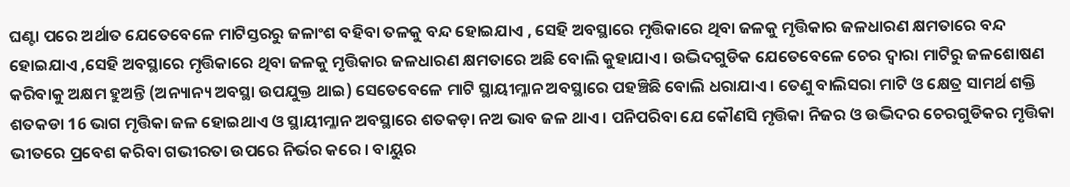ଘଣ୍ଟା ପରେ ଅର୍ଥାତ ଯେତେବେଳେ ମାଟିସ୍ତରରୁ ଜଳାଂଶ ବହିବା ତଳକୁ ବନ୍ଦ ହୋଇଯାଏ , ସେହି ଅବସ୍ଥାରେ ମୃତ୍ତିକାରେ ଥିବା ଜଳକୁ ମୃତ୍ତିକାର ଜଳଧାରଣ କ୍ଷମତାରେ ବନ୍ଦ ହୋଇଯାଏ ,ସେହି ଅବସ୍ଥାରେ ମୃତ୍ତିକାରେ ଥିବା ଜଳକୁ ମୃତ୍ତିକାର ଜଳଧାରଣ କ୍ଷମତାରେ ଅଛି ବୋଲି କୁହାଯାଏ । ଉଦ୍ଭିଦଗୁଡିକ ଯେତେବେଳେ ଚେର ଦ୍ଵାରା ମାଟିରୁ ଜଳଶୋଷଣ କରିବାକୁ ଅକ୍ଷମ ହୁଅନ୍ତି (ଅନ୍ୟାନ୍ୟ ଅବସ୍ଥା ଉପଯୁକ୍ତ ଥାଇ) ସେତେବେଳେ ମାଟି ସ୍ଥାୟୀମ୍ଳାନ ଅବସ୍ଥାରେ ପହଞ୍ଚିଛି ବୋଲି ଧରାଯାଏ । ତେଣୁ ବାଲିସରା ମାଟି ଓ କ୍ଷେତ୍ର ସାମର୍ଥ ଶକ୍ତି ଶତକଡା 16 ଭାଗ ମୃତ୍ତିକା ଜଳ ହୋଇଥାଏ ଓ ସ୍ଥାୟୀମ୍ଳାନ ଅବସ୍ଥାରେ ଶତକଡ଼ା ନଅ ଭାବ ଜଳ ଥାଏ । ପନିପରିବା ଯେ କୌଣସି ମୃତ୍ତିକା ନିଜର ଓ ଉଦ୍ଭିଦର ଚେରଗୁଡିକର ମୃତ୍ତିକା ଭୀତରେ ପ୍ରବେଶ କରିବା ଗଭୀରତା ଉପରେ ନିର୍ଭର କରେ । ବାୟୁର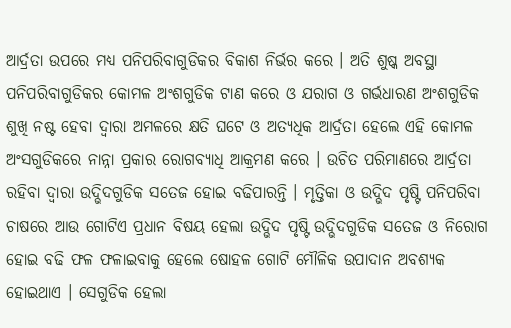ଆର୍ଦ୍ରତା ଉପରେ ମଧ୍ୟ ପନିପରିବାଗୁଡିକର ବିକାଶ ନିର୍ଭର କରେ । ଅତି ଶୁଷ୍କ ଅବସ୍ଥା ପନିପରିବାଗୁଡିକର କୋମଳ ଅଂଶଗୁଡିକ ଟାଣ କରେ ଓ ଯରାଗ ଓ ଗର୍ଭଧାରଣ ଅଂଶଗୁଡିକ ଶୁଖି ନଷ୍ଟ ହେବା ଦ୍ଵାରା ଅମଳରେ କ୍ଷତି ଘଟେ ଓ ଅତ୍ୟଧିକ ଆର୍ଦ୍ରତା ହେଲେ ଏହି କୋମଳ ଅଂସଗୁଡିକରେ ନାନ୍ନା ପ୍ରକାର ରୋଗବ୍ୟାଧି ଆକ୍ରମଣ କରେ । ଉଚିତ ପରିମାଣରେ ଆର୍ଦ୍ରତା ରହିବା ଦ୍ଵାରା ଉଦ୍ଭିଦଗୁଡିକ ସତେଜ ହୋଇ ବଢିପାରନ୍ତି । ମୃତ୍ତିକା ଓ ଉଦ୍ଭିଦ ପୃଷ୍ଟି ପନିପରିବା ଚାଷରେ ଆଉ ଗୋଟିଏ ପ୍ରଧାନ ବିଷୟ ହେଲା ଉଦ୍ଭିଦ ପୃଷ୍ଟି ଉଦ୍ଭିଦଗୁଡିକ ସତେଜ ଓ ନିରୋଗ ହୋଇ ବଢି ଫଳ ଫଳାଇବାକୁ ହେଲେ ଷୋହଳ ଗୋଟି ମୌଳିକ ଉପାଦାନ ଅବଶ୍ୟକ ହୋଇଥାଏ । ସେଗୁଡିକ ହେଲା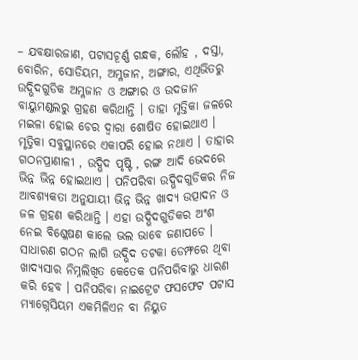– ଯବକ୍ଷାରଜାଣ, ପଟାସଚୂର୍ଣ୍ଣ ଗନ୍ଧକ, ଲୌହ , ଦସ୍ତା, ବୋରିନ, ସୋଡିୟମ, ଅମ୍ଳଜାନ, ଅଙ୍ଗାର, ଏଥିଭିତରୁ ଉଦ୍ଭିଦଗୁଡିକ ଅମ୍ଳଜାନ ଓ ଅଙ୍ଗାର ଓ ଉଦଜାନ ବାୟୁମଣ୍ଡଲରୁ ଗ୍ରହଣ କରିଥାନ୍ତି । ତାହା ମୃତ୍ତିକା ଜଳରେ ମଇଳା ହୋଇ ଚେର ଦ୍ଵାରା ଶୋଷିତ ହୋଇଥାଏ । ମୃତ୍ତିକା ସବୁସ୍ଥାନରେ ଏକାପରି ହୋଇ ନଥାଏ । ତାହାର ଗଠନପ୍ରାଣାଳୀ , ଉଦ୍ଭିଦ ପୃଷ୍ଟି , ରଙ୍ଗ ଆଦି ଭେଦରେ ଭିନ୍ନ ଭିନ୍ନ ହୋଇଥାଏ । ପନିପରିବା ଉଦ୍ଭିଦଗୁଡିକର ନିଜ ଆବଶ୍ୟକତା ଅନୁଯାୟୀ ଭିନ୍ନ ଭିନ୍ନ ଖାଦ୍ୟ ଉତ୍ପାଦନ ଓ ଜଳ ଗ୍ରହଣ କରିଥାନ୍ତି । ଏହା ଉଦ୍ଭିଦଗୁଡିକର ଅଂଶ ନେଇ ବିଶ୍ଳେଷଣ କାଲେ ଭଲ ଭାବେ ଜଣାପଡେ । ସାଧାରଣ ଗଠନ ଲାଗି ଉଦ୍ଭିଦ ତଟକା ଡେମ୍ଫରେ ଥିବା ଖାଦ୍ୟସାର ନିମ୍ନଲିଖିତ କେତେକ ପନିପରିବାରୁ ଧାରଣ କରି ହେବ । ପନିପରିବା ନାଇଟ୍ରେଟ ଫସଫେଟ ପଟାସ ମ୍ୟାଗ୍ନେସିୟମ ଏକମିଳିଏନ ବା ନିୟୁତ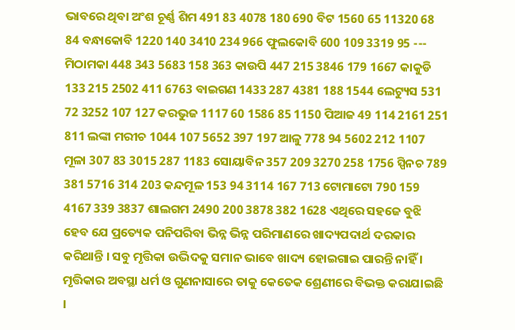ଭାବରେ ଥିବା ଅଂଶ ଚୂର୍ଣ୍ଣ ଶିମ 491 83 4078 180 690 ବିଟ 1560 65 11320 68 84 ବନ୍ଧାକୋବି 1220 140 3410 234 966 ଫୁଲକୋବି 600 109 3319 95 --- ମିଠାମକା 448 343 5683 158 363 କାଉପି 447 215 3846 179 1667 କାକୁଡି 133 215 2502 411 6763 ବାଇଗଣ 1433 287 4381 188 1544 ଲେଟ୍ୟୁସ 531 72 3252 107 127 କରଭୁଜ 1117 60 1586 85 1150 ପିଆଜ 49 114 2161 251 811 ଲଙ୍କା ମରୀଚ 1044 107 5652 397 197 ଆଳୁ 778 94 5602 212 1107 ମୂଳା 307 83 3015 287 1183 ସୋୟାବିନ 357 209 3270 258 1756 ସ୍ପିନଚ 789 381 5716 314 203 କନ୍ଦମୂଳ 153 94 3114 167 713 ଟୋମାଟୋ 790 159 4167 339 3837 ଶାଲଗମ 2490 200 3878 382 1628 ଏଥିରେ ସହଜେ ବୁଝି ହେବ ଯେ ପ୍ରତ୍ୟେକ ପନିପରିବା ଭିନ୍ନ ଭିନ୍ନ ପରିମାଣରେ ଖାଦ୍ୟପଦାର୍ଥ ଦରକାର କରିଥାନ୍ତି । ସବୁ ମୃତ୍ତିକା ଉଦ୍ଭିଦକୁ ସମାନ ଭାବେ ଖାଦ୍ୟ ହୋଇଗାଇ ପାରନ୍ତି ନାହିଁ । ମୃତ୍ତିକାର ଅବସ୍ଥା ଧର୍ମ ଓ ଗୁଣନାସାରେ ତାକୁ କେତେକ ଶ୍ରେଣୀରେ ବିଭକ୍ତ କରାଯାଇଛି ।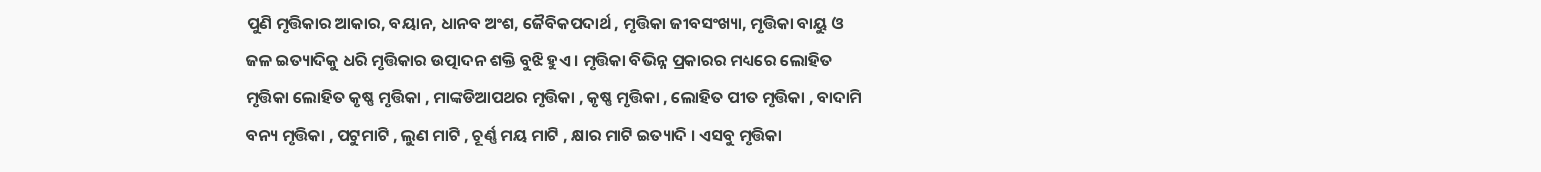ପୁଣି ମୃତ୍ତିକାର ଆକାର, ବୟାନ, ଧାନବ ଅଂଶ, ଜୈବିକପଦାର୍ଥ , ମୃତ୍ତିକା ଜୀବସଂଖ୍ୟା, ମୃତ୍ତିକା ବାୟୁ ଓ ଜଳ ଇତ୍ୟାଦିକୁ ଧରି ମୃତ୍ତିକାର ଉତ୍ପାଦନ ଶକ୍ତି ବୁଝି ହୁଏ । ମୃତ୍ତିକା ବିଭିନ୍ନ ପ୍ରକାରର ମଧ୍ୟରେ ଲୋହିତ ମୃତ୍ତିକା ଲୋହିତ କୃଷ୍ଣ ମୃତ୍ତିକା , ମାଙ୍କଡିଆପଥର ମୃତ୍ତିକା , କୃଷ୍ଣ ମୃତ୍ତିକା , ଲୋହିତ ପୀତ ମୃତ୍ତିକା , ବାଦାମି ବନ୍ୟ ମୃତ୍ତିକା , ପଟୁମାଟି , ଲୁଣ ମାଟି , ଚୂର୍ଣ୍ଣ ମୟ ମାଟି , କ୍ଷାର ମାଟି ଇତ୍ୟାଦି । ଏସବୁ ମୃତ୍ତିକା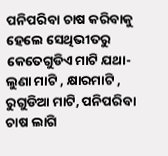ପନିପରିବା ଚାଷ କରିବାକୁ ହେଲେ ସେଥିଭୀତରୁ କେତେଗୁଡିଏ ମାଟି ଯଥା- ଲୁଣା ମାଟି , କ୍ଷାରମାଟି , ରୁଗୁଡିଆ ମାଟି, ପନିପରିବା ଚାଷ ଲାଗି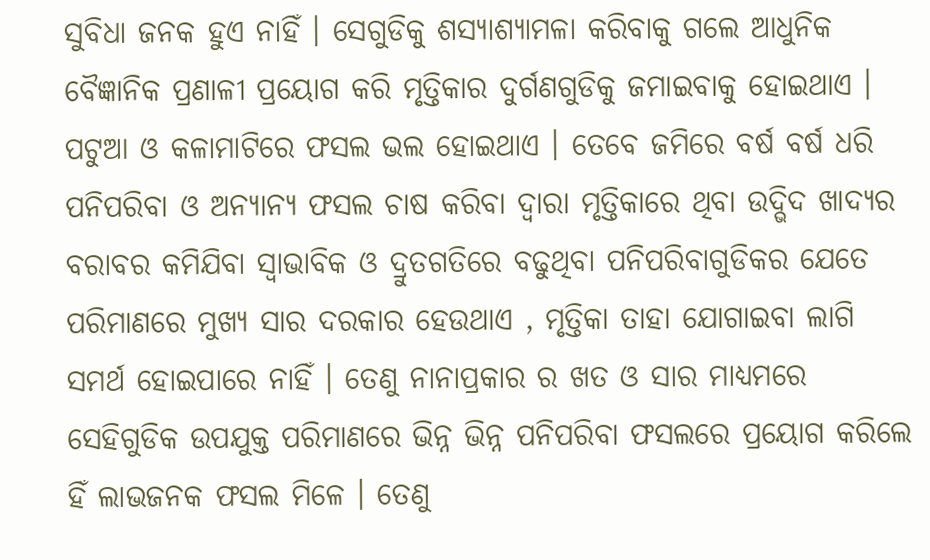ସୁବିଧା ଜନକ ହୁଏ ନାହିଁ । ସେଗୁଡିକୁ ଶସ୍ୟାଶ୍ୟାମଳା କରିବାକୁ ଗଲେ ଆଧୁନିକ ବୈଜ୍ଞାନିକ ପ୍ରଣାଳୀ ପ୍ରୟୋଗ କରି ମୃତ୍ତିକାର ଦୁର୍ଗଣଗୁଡିକୁ ଜମାଇବାକୁ ହୋଇଥାଏ । ପଟୁଆ ଓ କଳାମାଟିରେ ଫସଲ ଭଲ ହୋଇଥାଏ । ତେବେ ଜମିରେ ବର୍ଷ ବର୍ଷ ଧରି ପନିପରିବା ଓ ଅନ୍ୟାନ୍ୟ ଫସଲ ଚାଷ କରିବା ଦ୍ଵାରା ମୃତ୍ତିକାରେ ଥିବା ଉଦ୍ଭିଦ ଖାଦ୍ୟର ବରାବର କମିଯିବା ସ୍ଵାଭାବିକ ଓ ଦ୍ରୁତଗତିରେ ବଢୁଥିବା ପନିପରିବାଗୁଡିକର ଯେତେ ପରିମାଣରେ ମୁଖ୍ୟ ସାର ଦରକାର ହେଉଥାଏ , ମୃତ୍ତିକା ତାହା ଯୋଗାଇବା ଲାଗି ସମର୍ଥ ହୋଇପାରେ ନାହିଁ । ତେଣୁ ନାନାପ୍ରକାର ର ଖତ ଓ ସାର ମାଧ୍ୟମରେ ସେହିଗୁଡିକ ଉପଯୁକ୍ତ ପରିମାଣରେ ଭିନ୍ନ ଭିନ୍ନ ପନିପରିବା ଫସଲରେ ପ୍ରୟୋଗ କରିଲେ ହିଁ ଲାଭଜନକ ଫସଲ ମିଳେ । ତେଣୁ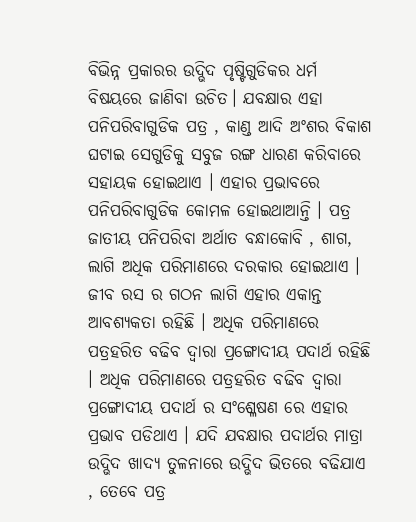ବିଭିନ୍ନ ପ୍ରକାରର ଉଦ୍ଭିଦ ପୃଷ୍ଟିଗୁଡିକର ଧର୍ମ ବିଷୟରେ ଜାଣିବା ଉଚିତ। ଯବକ୍ଷାର ଏହା ପନିପରିବାଗୁଡିକ ପତ୍ର , କାଣ୍ଡ ଆଦି ଅଂଶର ବିକାଶ ଘଟାଇ ସେଗୁଡିକୁ ସବୁଜ ରଙ୍ଗ ଧାରଣ କରିବାରେ ସହାୟକ ହୋଇଥାଏ । ଏହାର ପ୍ରଭାବରେ ପନିପରିବାଗୁଡିକ କୋମଳ ହୋଇଥାଆନ୍ତି । ପତ୍ର ଜାତୀୟ ପନିପରିବା ଅର୍ଥାତ ବନ୍ଧାକୋବି , ଶାଗ, ଲାଗି ଅଧିକ ପରିମାଣରେ ଦରକାର ହୋଇଥାଏ । ଜୀବ ରସ ର ଗଠନ ଲାଗି ଏହାର ଏକାନ୍ତ ଆବଶ୍ୟକତା ରହିଛି । ଅଧିକ ପରିମାଣରେ ପତ୍ରହରିତ ବଢିବ ଦ୍ଵାରା ପ୍ରଙ୍ଗୋଦୀୟ ପଦାର୍ଥ ରହିଛି । ଅଧିକ ପରିମାଣରେ ପତ୍ରହରିତ ବଢିବ ଦ୍ଵାରା ପ୍ରଙ୍ଗୋଦୀୟ ପଦାର୍ଥ ର ସଂଶ୍ଳେଷଣ ରେ ଏହାର ପ୍ରଭାବ ପଡିଥାଏ । ଯଦି ଯବକ୍ଷାର ପଦାର୍ଥର ମାତ୍ରା ଉଦ୍ଭିଦ ଖାଦ୍ୟ ତୁଳନାରେ ଉଦ୍ଭିଦ ଭିତରେ ବଢିଯାଏ , ତେବେ ପତ୍ର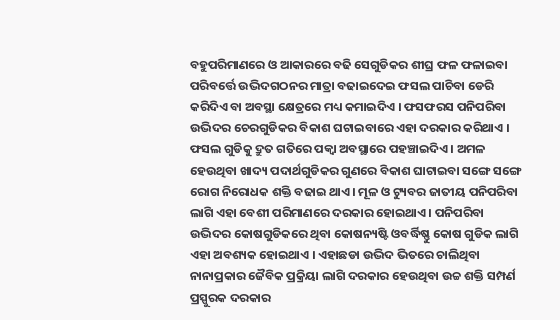ବହୁପରିମାଣରେ ଓ ଆକାରରେ ବଢି ସେଗୁଡିକର ଶୀଘ୍ର ଫଳ ଫଳାଇବା ପରିବର୍ତ୍ତେ ଉଦ୍ଭିଦଗଠନର ମାତ୍ରା ବଢାଇଦେଇ ଫସଲ ପାଚିବା ଡେରି କରିଦିଏ ବା ଅବସ୍ଥା କ୍ଷେତ୍ରରେ ମଧ୍ୟ କମାଇଦିଏ । ଫସଫରସ ପନିପରିବା ଉଦ୍ଭିଦର ଚେରଗୁଡିକର ବିକାଶ ଘଟାଇବାରେ ଏହା ଦରକାର କରିଥାଏ । ଫସଲ ଗୁଡିକୁ ଦ୍ରୁତ ଗତିରେ ପକ୍ଵା ଅବସ୍ଥାରେ ପହଞ୍ଚାଇଦିଏ । ଅମଳ ହେଉଥିବା ଖାଦ୍ୟ ପଦାର୍ଥଗୁଡିକର ଗୁଣରେ ବିକାଶ ଘାଟାଇବା ସଙ୍ଗେ ସଙ୍ଗେ ରୋଗ ନିରୋଧକ ଶକ୍ତି ବଢାଇ ଥାଏ । ମୂଳ ଓ ଟ୍ୟୁବର ଜାତୀୟ ପନିପରିବା ଲାଗି ଏହା ବେଶୀ ପରିମାଣରେ ଦରକାର ହୋଇଥାଏ । ପନିପରିବା ଉଦ୍ଭିଦର କୋଷଗୁଡିକରେ ଥିବା କୋଷନ୍ୟଷ୍ଟି ଓବର୍ଦ୍ଧିଷ୍ଣୁ କୋଷ ଗୁଡିକ ଲାଗି ଏହା ଅବଶ୍ୟକ ହୋଇଥାଏ । ଏହାଛଡା ଉଦ୍ଭିଦ ଭିତରେ ଚାଲିଥିବା ନାନାପ୍ରକାର ଜୈବିକ ପ୍ରକ୍ରିୟା ଲାଗି ଦରକାର ହେଉଥିବା ଉଚ୍ଚ ଶକ୍ତି ସମ୍ପର୍ଣ ପ୍ରସ୍ପୁରକ ଦରକାର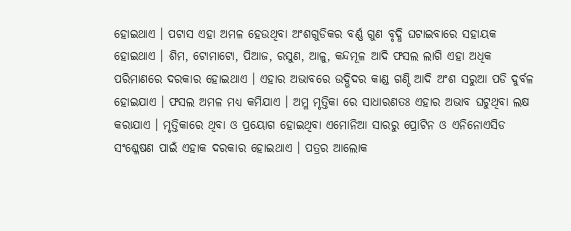ହୋଇଥାଏ । ପଟାସ ଏହା ଅମଳ ହେଉଥିବା ଅଂଶଗୁଡିକର ବର୍ଣ୍ଣ ଗୁଣ ବୃଦ୍ଧି ଘଟାଇବାରେ ସହାୟକ ହୋଇଥାଏ । ଶିମ, ଟୋମାଟୋ, ପିଆଜ, ରସୁଣ, ଆଳୁ, କନ୍ଦମୂଳ ଆଦି ଫସଲ ଲାଗି ଏହା ଅଧିକ ପରିମାଣରେ ଦରକାର ହୋଇଥାଏ । ଏହାର ଅଭାବରେ ଉଦ୍ଭିଦର କାଣ୍ଡ ଗଣ୍ଠି ଆଦି ଅଂଶ ସରୁଆ ପଡି ଦୁର୍ବଳ ହୋଇଯାଏ । ଫସଲ ଅମଳ ମଧ୍ୟ କମିଯାଏ । ଅମ୍ଳ ମୃତ୍ତିକା ରେ ସାଧାରଣତଃ ଏହାର ଅଭାବ ଘଟୁଥିବା ଲକ୍ଷ କରାଯାଏ । ମୃତ୍ତିକାରେ ଥିବା ଓ ପ୍ରୟୋଗ ହୋଇଥିବା ଏମୋନିଆ ସାରରୁ ପ୍ରୋଟିନ ଓ ଏନିନୋଏସିଡ ସଂଶ୍ଳେଷଣ ପାଇଁ ଏହାକ ଦରକାର ହୋଇଥାଏ । ପତ୍ରର ଆଲୋକ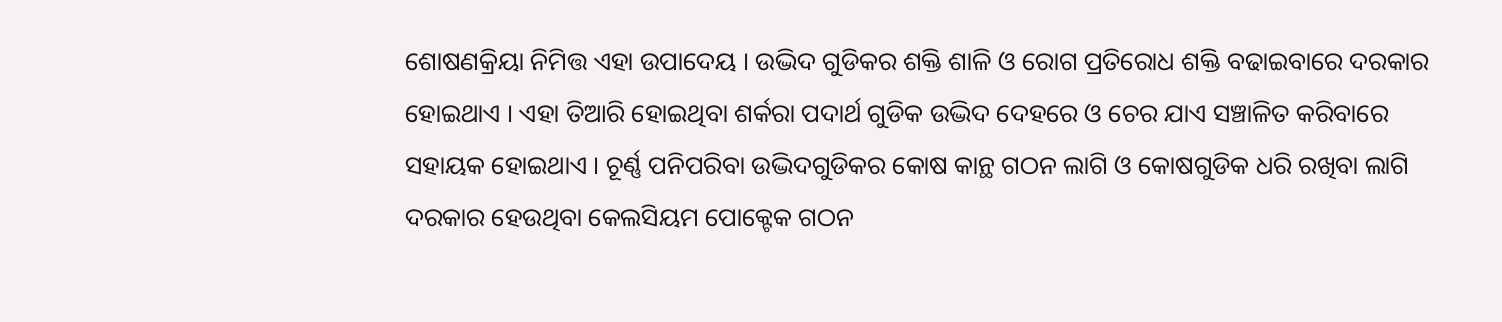ଶୋଷଣକ୍ରିୟା ନିମିତ୍ତ ଏହା ଉପାଦେୟ । ଉଦ୍ଭିଦ ଗୁଡିକର ଶକ୍ତି ଶାଳି ଓ ରୋଗ ପ୍ରତିରୋଧ ଶକ୍ତି ବଢାଇବାରେ ଦରକାର ହୋଇଥାଏ । ଏହା ତିଆରି ହୋଇଥିବା ଶର୍କରା ପଦାର୍ଥ ଗୁଡିକ ଉଦ୍ଭିଦ ଦେହରେ ଓ ଚେର ଯାଏ ସଞ୍ଚାଳିତ କରିବାରେ ସହାୟକ ହୋଇଥାଏ । ଚୂର୍ଣ୍ଣ ପନିପରିବା ଉଦ୍ଭିଦଗୁଡିକର କୋଷ କାନ୍ଥ ଗଠନ ଲାଗି ଓ କୋଷଗୁଡିକ ଧରି ରଖିବା ଲାଗି ଦରକାର ହେଉଥିବା କେଲସିୟମ ପୋକ୍ଟେକ ଗଠନ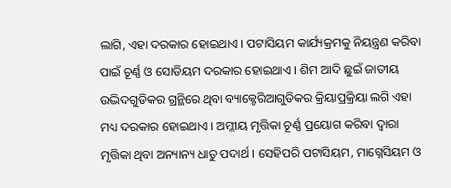ଲାଗି, ଏହା ଦରକାର ହୋଇଥାଏ । ପଟାସିୟମ କାର୍ଯ୍ୟକ୍ରମକୁ ନିୟନ୍ତ୍ରଣ କରିବା ପାଇଁ ଚୂର୍ଣ୍ଣ ଓ ସୋଡିୟମ ଦରକାର ହୋଇଥାଏ । ଶିମ ଆଦି ଛୁଇଁ ଜାତୀୟ ଉଦ୍ଭିଦଗୁଡିକର ଗ୍ରନ୍ଥିରେ ଥିବା ବ୍ୟାକ୍ଟେରିଆଗୁଡିକର କ୍ରିୟାପ୍ରକ୍ରିୟା ଲଗି ଏହା ମଧ୍ୟ ଦରକାର ହୋଇଥାଏ । ଅମ୍ଳୀୟ ମୃତ୍ତିକା ଚୂର୍ଣ୍ଣ ପ୍ରୟୋଗ କରିବା ଦ୍ଵାରା ମୃତ୍ତିକା ଥିବା ଅନ୍ୟାନ୍ୟ ଧାତୁ ପଦାର୍ଥ । ସେହିପରି ପଟାସିୟମ, ମାଗ୍ନେସିୟମ ଓ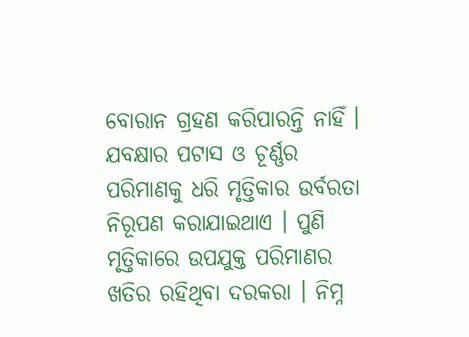ବୋରାନ ଗ୍ରହଣ କରିପାରନ୍ତି ନାହିଁ । ଯବକ୍ଷାର ପଟାସ ଓ ଚୂର୍ଣ୍ଣର ପରିମାଣକୁ ଧରି ମୃତ୍ତିକାର ଉର୍ବରତା ନିରୂପଣ କରାଯାଇଥାଏ । ପୁଣି ମୃତ୍ତିକାରେ ଉପଯୁକ୍ତ ପରିମାଣର ଖତିର ରହିଥିବା ଦରକରା । ନିମ୍ନ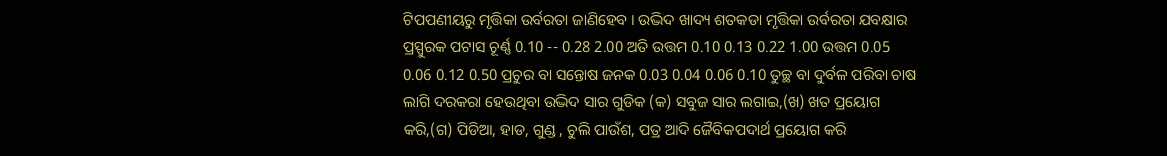ଟିପପଣୀୟରୁ ମୃତ୍ତିକା ଉର୍ବରତା ଜାଣିହେବ । ଉଦ୍ଭିଦ ଖାଦ୍ୟ ଶତକଡା ମୃତ୍ତିକା ଉର୍ବରତା ଯବକ୍ଷାର ପ୍ରସ୍ପୁରକ ପଟାସ ଚୂର୍ଣ୍ଣ 0.10 -- 0.28 2.00 ଅତି ଉତ୍ତମ 0.10 0.13 0.22 1.00 ଉତ୍ତମ 0.05 0.06 0.12 0.50 ପ୍ରଚୁର ବା ସନ୍ତୋଷ ଜନକ 0.03 0.04 0.06 0.10 ତୁଚ୍ଛ ବା ଦୁର୍ବଳ ପରିବା ଚାଷ ଲାଗି ଦରକରା ହେଉଥିବା ଉଦ୍ଭିଦ ସାର ଗୁଡିକ (କ) ସବୁଜ ସାର ଲଗାଇ,(ଖ) ଖତ ପ୍ରୟୋଗ କରି,(ଗ) ପିଡିଆ, ହାଡ, ଗୁଣ୍ଡ , ଚୁଲି ପାଉଁଶ, ପତ୍ର ଆଦି ଜୈବିକପଦାର୍ଥ ପ୍ରୟୋଗ କରି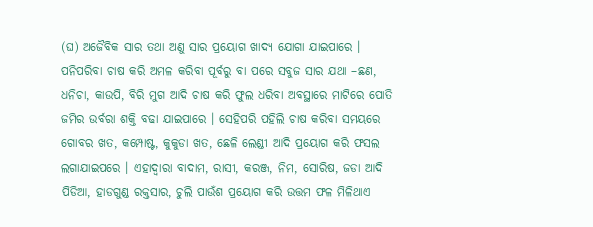(ଘ) ଅଜୈବିକ ସାର ତଥା ଅଣୁ ସାର ପ୍ରୟୋଗ ଖାଦ୍ୟ ଯୋଗା ଯାଇପାରେ । ପନିପରିବା ଚାଷ କରି ଅମଳ କରିବା ପୂର୍ବରୁ ବା ପରେ ସବୁଜ ସାର ଯଥା –ଛଣ, ଧନିଚା, କାଉପି, ବିରି ମୁଗ ଆଦି ଚାଷ କରି ଫୁଲ ଧରିବା ଅବସ୍ଥାରେ ମାଟିରେ ପୋତି ଜମିର ଉର୍ବରା ଶକ୍ତି ବଢା ଯାଇପାରେ । ସେହିପରି ପହିଲି ଚାଷ କରିବା ସମୟରେ ଗୋବର ଖତ, କମ୍ପୋଷ୍ଟ, କୁକୁଡା ଖତ, ଛେଳି ଲେଣ୍ଡୀ ଆଦି ପ୍ରୟୋଗ କରି ଫସଲ ଲଗାଯାଇପରେ । ଏହାଦ୍ଵାରା ବାଦାମ, ରାସୀ, କରଞ୍ଜ, ନିମ, ସୋରିଷ, ଜଡା ଆଦି ପିଡିଆ, ହାଡଗୁଣ୍ଡ ରକ୍ତସାର, ଚୁଲି ପାଉଁଶ ପ୍ରୟୋଗ କରି ଉତ୍ତମ ଫଳ ମିଳିଥାଏ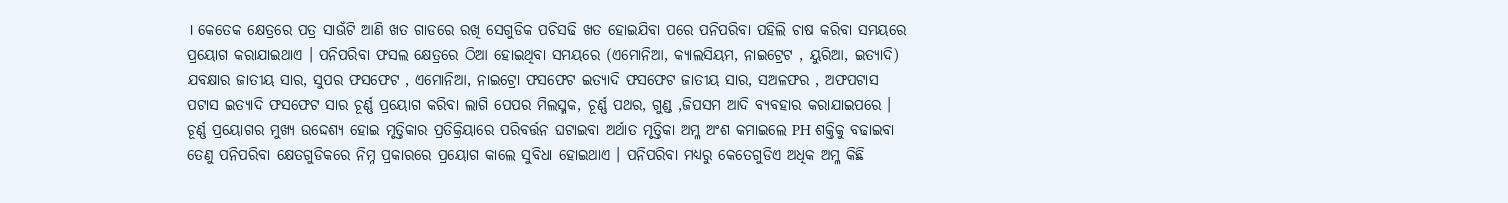। କେତେକ କ୍ଷେତ୍ରରେ ପତ୍ର ସାଊଁଟି ଆଣି ଖତ ଗାଡରେ ରଖି ସେଗୁଡିକ ପଚିସଢି ଖତ ହୋଇଯିବା ପରେ ପନିପରିବା ପହିଲି ଚାଷ କରିବା ସମୟରେ ପ୍ରୟୋଗ କରାଯାଇଥାଏ । ପନିପରିବା ଫସଲ କ୍ଷେତ୍ରରେ ଠିଆ ହୋଇଥିବା ସମୟରେ (ଏମୋନିଆ, କ୍ୟାଲସିୟମ, ନାଇଟ୍ରେଟ , ୟୁରିଆ, ଇତ୍ୟାଦି) ଯବକ୍ଷାର ଜାତୀୟ ସାର, ସୁପର ଫସଫେଟ , ଏମୋନିଆ, ନାଇଟ୍ରୋ ଫସଫେଟ ଇତ୍ୟାଦି ଫସଫେଟ ଜାତୀୟ ସାର, ସଅଳଫର , ଅଫପଟାସ ପଟାସ ଇତ୍ୟାଦି ଫସଫେଟ ସାର ଚୂର୍ଣ୍ଣ ପ୍ରୟୋଗ କରିବା ଲାଗି ପେପର ମିଲସ୍ମକ, ଚୂର୍ଣ୍ଣ ପଥର, ଗୁଣ୍ଡ ,ଜିପସମ ଆଦି ବ୍ୟବହାର କରାଯାଇପରେ । ଚୂର୍ଣ୍ଣ ପ୍ରୟୋଗର ମୁଖ୍ୟ ଉଦ୍ଦେଶ୍ୟ ହୋଇ ମୃତ୍ତିକାର ପ୍ରତିକ୍ରିୟାରେ ପରିବର୍ତ୍ତନ ଘଟାଇବା ଅର୍ଥାତ ମୃତ୍ତିକା ଅମ୍ଳ ଅଂଶ କମାଇଲେ PH ଶକ୍ତିକୁ ବଢାଇବା ତେଣୁ ପନିପରିବା କ୍ଷେତଗୁଡିକରେ ନିମ୍ନ ପ୍ରକାରରେ ପ୍ରୟୋଗ କାଲେ ସୁବିଧା ହୋଇଥାଏ । ପନିପରିବା ମଧ୍ୟରୁ କେତେଗୁଡିଏ ଅଧିକ ଅମ୍ଳ କିଛି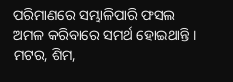ପରିମାଣରେ ସମ୍ଭାଳିପାରି ଫସଲ ଅମଳ କରିବାରେ ସମର୍ଥ ହୋଇଥାନ୍ତି । ମଟର, ଶିମ,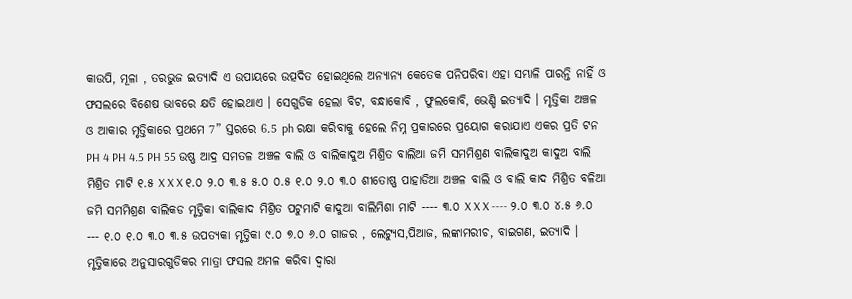କାଉପି, ମୂଳା , ତରଭୁଜ ଇତ୍ୟାଦି ଏ ଉପାୟରେ ଉତ୍ପଦିତ ହୋଇଥିଲେ ଅନ୍ୟାନ୍ୟ କେତେକ ପନିପରିବା ଏହା ସମ୍ଭାଳି ପାରନ୍ତି ନାହିଁ ଓ ଫସଲରେ ବିଶେଷ ଭାବରେ କ୍ଷତି ହୋଇଥାଏ । ସେଗୁଡିକ ହେଲା ବିଟ, ବନ୍ଧାକୋବି , ଫୁଲକୋବି, ଭେଣ୍ଡି ଇତ୍ୟାଦି । ମୃତ୍ତିକା ଅଞ୍ଚଳ ଓ ଆକାର ମୃତ୍ତିକାରେ ପ୍ରଥମେ 7” ସ୍ତରରେ 6.5 ph ରକ୍ଷା କରିବାକୁ ହେଲେ ନିମ୍ନ ପ୍ରକାରରେ ପ୍ରୟୋଗ କରାଯାଏ ଏକର ପ୍ରତି ଟନ PH 4 PH 4.5 PH 55 ଉଷ୍ଣ ଆଦ୍ର ସମତଳ ଅଞ୍ଚଳ ବାଲି ଓ ବାଲିକାଦୁଅ ମିଶ୍ରିତ ବାଲିଆ ଜମି ସମମିଶ୍ରଣ ବାଲିକାଦୁଅ କାଦୁଅ ବାଲି ମିଶ୍ରିତ ମାଟି ୧.୫ X X X ୧.୦ ୨.୦ ୩.୫ ୫.୦ ୦.୫ ୧.୦ ୨.୦ ୩.୦ ଶୀତୋଷ୍ଣ ପାହାଡିଆ ଅଞ୍ଚଳ ବାଲି ଓ ବାଲି କାଦ ମିଶ୍ରିତ ବଳିଆ ଜମି ସମମିଶ୍ରଣ ବାଲିକଡ ମୃତ୍ତିକା ବାଲିକାଦ ମିଶ୍ରିତ ପଟୁମାଟି କାଦୁଆ ବାଲିମିଶା ମାଟି ---- ୩.୦ X X X ---- ୨.୦ ୩.୦ ୪.୫ ୬.୦ --- ୧.୦ ୧.୦ ୩.୦ ୩.୫ ଉପତ୍ୟକା ମୃତ୍ତିକା ୯.୦ ୭.୦ ୬.୦ ଗାଜର , ଲେଟ୍ୟୁସ,ପିଆଜ, ଲଙ୍କାମରୀଚ, ବାଇଗଣ, ଇତ୍ୟାଦି । ମୃତ୍ତିକାରେ ଅନୁସାରଗୁଡିକର ମାତ୍ରା ଫସଲ ଅମଳ କରିବା ଦ୍ଵାରା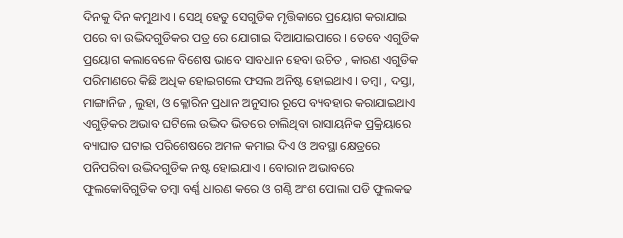ଦିନକୁ ଦିନ କମୁଥାଏ । ସେଥି ହେତୁ ସେଗୁଡିକ ମୃତ୍ତିକାରେ ପ୍ରୟୋଗ କରାଯାଇ ପରେ ବା ଉଦ୍ଭିଦଗୁଡିକର ପତ୍ର ରେ ଯୋଗାଇ ଦିଆଯାଇପାରେ । ତେବେ ଏଗୁଡିକ ପ୍ରୟୋଗ କଲାବେଳେ ବିଶେଷ ଭାବେ ସାବଧାନ ହେବା ଉଚିତ , କାରଣ ଏଗୁଡିକ ପରିମାଣରେ କିଛି ଅଧିକ ହୋଇଗଲେ ଫସଲ ଅନିଷ୍ଟ ହୋଇଥାଏ । ତମ୍ବା , ଦସ୍ତା, ମାଙ୍ଗାନିଜ , ଲୁହା, ଓ କ୍ଳୋରିନ ପ୍ରଧାନ ଅନୁସାର ରୂପେ ବ୍ୟବହାର କରାଯାଇଥାଏ ଏଗୁଡ଼ିକର ଅଭାବ ଘଟିଲେ ଉଦ୍ଭିଦ ଭିତରେ ଚାଲିଥିବା ରାସାୟନିକ ପ୍ରକ୍ରିୟାରେ ବ୍ୟାଘାତ ଘଟାଇ ପରିଶେଷରେ ଅମଳ କମାଇ ଦିଏ ଓ ଅବସ୍ଥା କ୍ଷେତ୍ରରେ ପନିପରିବା ଉଦ୍ଭିଦଗୁଡିକ ନଷ୍ଟ ହୋଇଯାଏ । ବୋରାନ ଅଭାବରେ ଫୁଲକୋବିଗୁଡିକ ତମ୍ବା ବର୍ଣ୍ଣ ଧାରଣ କରେ ଓ ଗଣ୍ଠି ଅଂଶ ପୋଲା ପଡି ଫୁଲକଢ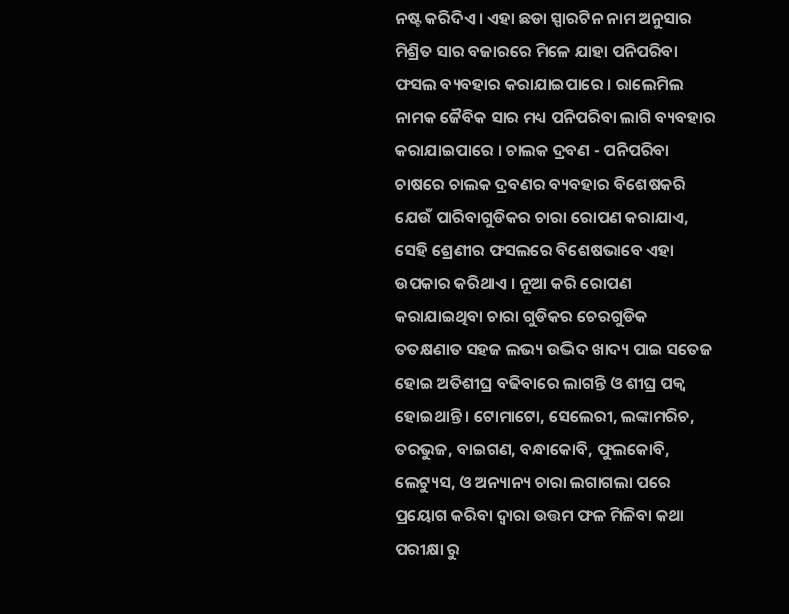ନଷ୍ଟ କରିଦିଏ । ଏହା ଛଡା ସ୍ପାରଟିନ ନାମ ଅନୁସାର ମିଶ୍ରିତ ସାର ବଜାରରେ ମିଳେ ଯାହା ପନିପରିବା ଫସଲ ବ୍ୟବହାର କରାଯାଇପାରେ । ରାଲେମିଲ ନାମକ ଜୈବିକ ସାର ମଧ୍ୟ ପନିପରିବା ଲାଗି ବ୍ୟବହାର କରାଯାଇପାରେ । ଚାଲକ ଦ୍ରବଣ - ପନିପରିବା ଚାଷରେ ଚାଲକ ଦ୍ରବଣର ବ୍ୟବହାର ବିଶେଷକରି ଯେଉଁ ପାରିବାଗୁଡିକର ଚାରା ରୋପଣ କରାଯାଏ, ସେହି ଶ୍ରେଣୀର ଫସଲରେ ବିଶେଷଭାବେ ଏହା ଉପକାର କରିଥାଏ । ନୂଆ କରି ରୋପଣ କରାଯାଇଥିବା ଚାରା ଗୁଡିକର ଚେରଗୁଡିକ ତତକ୍ଷଣାତ ସହଜ ଲଭ୍ୟ ଉଦ୍ଭିଦ ଖାଦ୍ୟ ପାଇ ସତେଜ ହୋଇ ଅତିଶୀଘ୍ର ବଢିବାରେ ଲାଗନ୍ତି ଓ ଶୀଘ୍ର ପକ୍ଵ ହୋଇଥାନ୍ତି । ଟୋମାଟୋ, ସେଲେରୀ, ଲଙ୍କାମରିଚ, ତରଭୁଜ, ବାଇଗଣ, ବନ୍ଧାକୋବି, ଫୁଲକୋବି, ଲେଟ୍ୟୁସ, ଓ ଅନ୍ୟାନ୍ୟ ଚାରା ଲଗାଗଲା ପରେ ପ୍ରୟୋଗ କରିବା ଦ୍ଵାରା ଉତ୍ତମ ଫଳ ମିଳିବା କଥା ପରୀକ୍ଷା ରୁ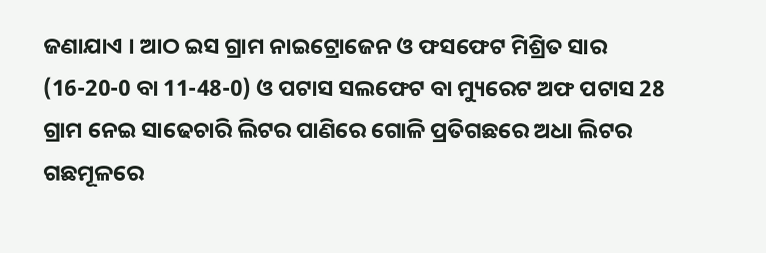ଜଣାଯାଏ । ଆଠ ଇସ ଗ୍ରାମ ନାଇଟ୍ରୋଜେନ ଓ ଫସଫେଟ ମିଶ୍ରିତ ସାର (16-20-0 ବା 11-48-0) ଓ ପଟାସ ସଲଫେଟ ବା ମ୍ୟୁରେଟ ଅଫ ପଟାସ 28 ଗ୍ରାମ ନେଇ ସାଢେଚାରି ଲିଟର ପାଣିରେ ଗୋଳି ପ୍ରତିଗଛରେ ଅଧା ଲିଟର ଗଛମୂଳରେ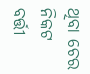ଥିବା ଚେର ନିକଟ ବର୍ତ୍ତୀ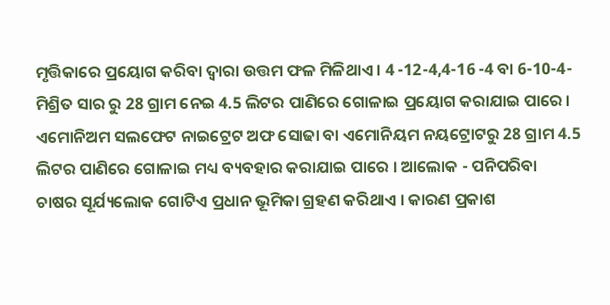ମୃତ୍ତିକାରେ ପ୍ରୟୋଗ କରିବା ଦ୍ଵାରା ଉତ୍ତମ ଫଳ ମିଳିଥାଏ । 4 -12-4,4-16 -4 ବା 6-10-4-ମିଶ୍ରିତ ସାର ରୁ 28 ଗ୍ରାମ ନେଇ 4.5 ଲିଟର ପାଣିରେ ଗୋଳାଇ ପ୍ରୟୋଗ କରାଯାଇ ପାରେ । ଏମୋନିଅମ ସଲଫେଟ ନାଇଟ୍ରେଟ ଅଫ ସୋଢା ବା ଏମୋନିୟମ ନୟଟ୍ରୋଟରୁ 28 ଗ୍ରାମ 4.5 ଲିଟର ପାଣିରେ ଗୋଳାଇ ମଧ୍ୟ ବ୍ୟବହାର କରାଯାଇ ପାରେ । ଆଲୋକ - ପନିପରିବା ଚାଷର ସୂର୍ଯ୍ୟଲୋକ ଗୋଟିଏ ପ୍ରଧାନ ଭୂମିକା ଗ୍ରହଣ କରିଥାଏ । କାରଣ ପ୍ରକାଶ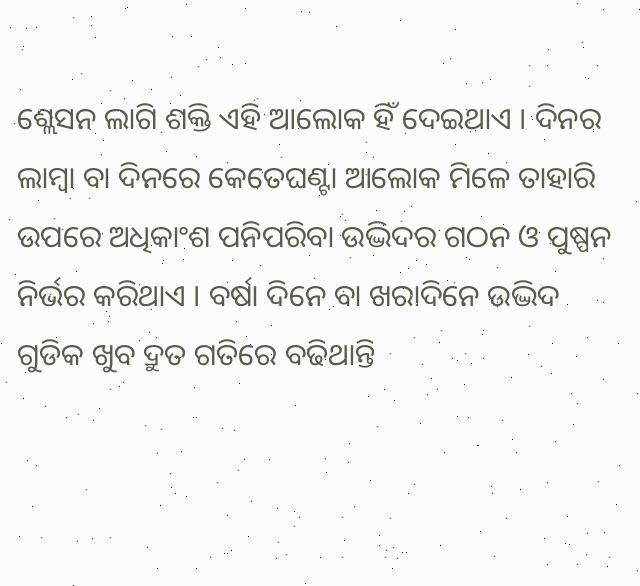ଶ୍ଲେସନ ଲାଗି ଶକ୍ତି ଏହି ଆଲୋକ ହିଁ ଦେଇଥାଏ । ଦିନର ଲାମ୍ବା ବା ଦିନରେ କେତେଘଣ୍ଟା ଆଲୋକ ମିଳେ ତାହାରି ଉପରେ ଅଧିକାଂଶ ପନିପରିବା ଉଦ୍ଭିଦର ଗଠନ ଓ ପୁଷ୍ପନ ନିର୍ଭର କରିଥାଏ । ବର୍ଷା ଦିନେ ବା ଖରାଦିନେ ଉଦ୍ଭିଦ ଗୁଡିକ ଖୁବ ଦ୍ରୁତ ଗତିରେ ବଢିଥାନ୍ତି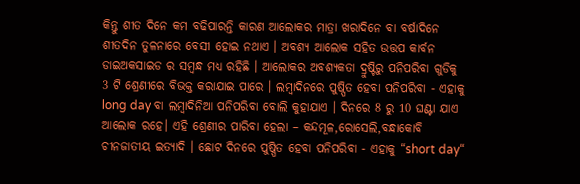କିନ୍ତୁ ଶୀତ ଦିନେ କମ ବଢିପାରନ୍ତି କାରଣ ଆଲୋକର ମାତ୍ରା ଖରାଦିନେ ବା ବର୍ଷାଦିନେ ଶୀତଦିନ ତୁଳନାରେ ବେସୀ ହୋଇ ନଥାଏ । ଅବଶ୍ୟ ଆଲୋକ ସହିତ ଉତ୍ତପ କାର୍ବନ ଡାଇଅକସାଇଡ ର ସମ୍ବନ୍ଧ ମଧ୍ୟ ରହିଛି । ଆଲୋକର ଅବଶ୍ୟକତା ଦ୍ରୁଷ୍ଟିରୁ ପନିପରିବା ଗୁଡିକୁ 3 ଟି ଶ୍ରେଣୀରେ ବିଭକ୍ତ କରାଯାଇ ପାରେ । ଲମ୍ବାଦିନରେ ପୁଷ୍ପିତ ହେବା ପନିପରିବା - ଏହାକୁ long day ବା ଲମ୍ବାଦିନିଆ ପନିପରିବା ବୋଲି କୁହାଯାଏ । ଦିନରେ 8 ରୁ 10 ଘଣ୍ଟା ଯାଏ ଆଲୋକ ରହେ। ଏହି ଶ୍ରେଣୀର ପାରିବା ହେଲା – କନ୍ଦମୂଳ,ରୋସେଲି,ବନ୍ଧାକୋବି ଚୀନଜାତୀୟ ଇତ୍ୟାଦି । ଛୋଟ ଦିନରେ ପୁଷ୍ପିତ ହେବା ପନିପରିବା - ଏହାକୁ “short day“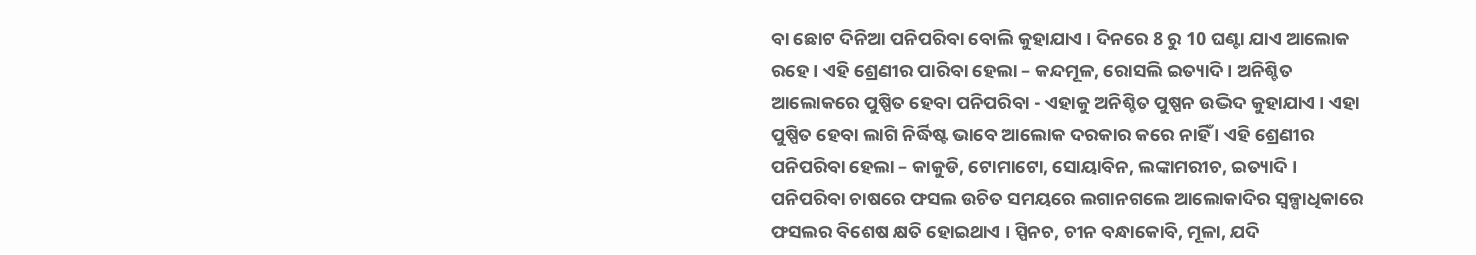ବା ଛୋଟ ଦିନିଆ ପନିପରିବା ବୋଲି କୁହାଯାଏ । ଦିନରେ 8 ରୁ 10 ଘଣ୍ଟା ଯାଏ ଆଲୋକ ରହେ । ଏହି ଶ୍ରେଣୀର ପାରିବା ହେଲା – କନ୍ଦମୂଳ, ରୋସଲି ଇତ୍ୟାଦି । ଅନିଶ୍ଚିତ ଆଲୋକରେ ପୁଷ୍ପିତ ହେବା ପନିପରିବା - ଏହାକୁ ଅନିଶ୍ଚିତ ପୁଷ୍ପନ ଉଦ୍ଭିଦ କୁହାଯାଏ । ଏହା ପୁଷ୍ପିତ ହେବା ଲାଗି ନିର୍ଦ୍ଧିଷ୍ଟ ଭାବେ ଆଲୋକ ଦରକାର କରେ ନାହିଁ । ଏହି ଶ୍ରେଣୀର ପନିପରିବା ହେଲା – କାକୁଡି, ଟୋମାଟୋ, ସୋୟାବିନ, ଲଙ୍କାମରୀଚ, ଇତ୍ୟାଦି । ପନିପରିବା ଚାଷରେ ଫସଲ ଉଚିତ ସମୟରେ ଲଗାନଗଲେ ଆଲୋକାଦିର ସ୍ଵଳ୍ପାଧିକାରେ ଫସଲର ବିଶେଷ କ୍ଷତି ହୋଇଥାଏ । ସ୍ପିନଚ, ଚୀନ ବନ୍ଧାକୋବି, ମୂଳା, ଯଦି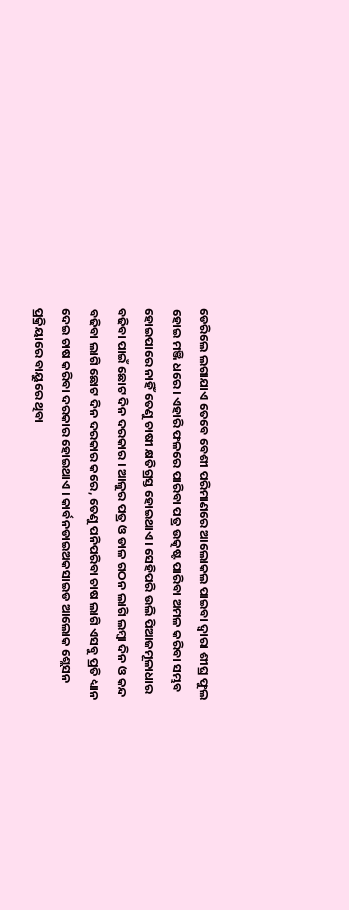ଡେରିଲେ ଲଗାଯାଏ ତେବେ ବେଶୀ ପରିମାଣରେ ଆଲୋକଲ ପାଇବା ଦ୍ଵାରା ଶୀଘ୍ର ଫୁଲ ହୋଇ ମଞ୍ଜି ଧରେ। ଏହାରି ଫଳରେ ପାରିବା ପତ୍ର ଉତ୍କଷ୍ଟ ପାରିବା ଅମଳ କରିବା ସମ୍ଭବ ହୋଇପାରେ ନାହିଁ ତେଣୁ ଚାଷୀ କ୍ଷତିଗ୍ରସ୍ତ ହୋଇଥାଏ। ସେହିପରି ଉଲି ପିଆଜମୂଳାଧାର ବଢିବା ପାଇଁ ଛୋଟ ଦିନ ଦରକାର । ଆଳୁର ପତ୍ର ଓ ଡାଳ ଗଠନ ଲାଗି ଲମ୍ବା ଦିନ ଓ କନ୍ଦ ବଢିବା ଲାଗି ଛୋଟ ଦିନ ଦରକାର କରେ, ତେଣୁ ପନିପରିବା ଚାଷ ଲାଗି ଏସବୁ ପ୍ରତି ଧ୍ୟାନ ଦେଇ ଚାଷ କରିବା ଦରକାର ହୋଇଥାଏ । କାର୍ବନଡାଇଅକସାଇଡ ଆଲୋକ ଶ୍ଲେସନ ପ୍ରକ୍ରିୟାରେ ବାୟୁରେ ଥିବା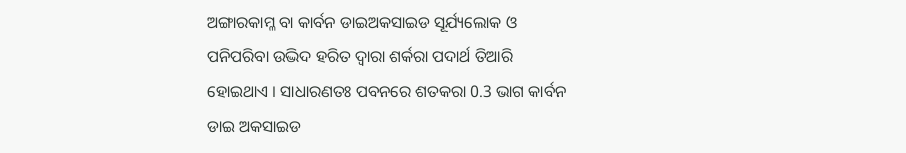ଅଙ୍ଗାରକାମ୍ଳ ବା କାର୍ବନ ଡାଇଅକସାଇଡ ସୂର୍ଯ୍ୟଲୋକ ଓ ପନିପରିବା ଉଦ୍ଭିଦ ହରିତ ଦ୍ଵାରା ଶର୍କରା ପଦାର୍ଥ ତିଆରି ହୋଇଥାଏ । ସାଧାରଣତଃ ପବନରେ ଶତକରା 0.3 ଭାଗ କାର୍ବନ ଡାଇ ଅକସାଇଡ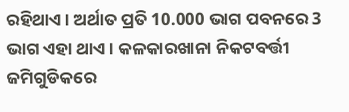ରହିଥାଏ । ଅର୍ଥାତ ପ୍ରତି 10.000 ଭାଗ ପବନରେ 3 ଭାଗ ଏହା ଥାଏ । କଳକାରଖାନା ନିକଟବର୍ତ୍ତୀ ଜମିଗୁଡିକରେ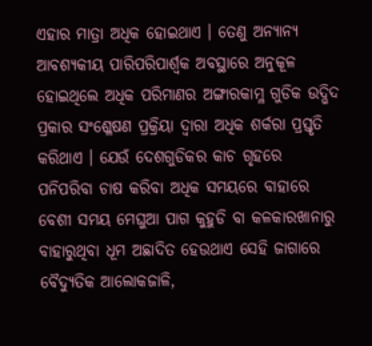ଏହାର ମାତ୍ରା ଅଧିକ ହୋଇଥାଏ । ତେଣୁ ଅନ୍ୟାନ୍ୟ ଆବଶ୍ୟକୀୟ ପାରିପରିପାର୍ଶ୍ଵକ ଅବସ୍ଥାରେ ଅନୁକୂଳ ହୋଇଥିଲେ ଅଧିକ ପରିମାଣର ଅଙ୍ଗାରକାମ୍ଳ ଗୁଡିକ ଉଦ୍ଭିଦ ପ୍ରକାର ସଂଶ୍ଳେଷଣ ପ୍ରକ୍ରିୟା ଦ୍ଵାରା ଅଧିକ ଶର୍କରା ପ୍ରସ୍ତୃତି କରିଥାଏ । ଯେଉଁ ଦେଶଗୁଡିକର କାଚ ଗୃହରେ ପନିପରିବା ଚାଷ କରିବା ଅଧିକ ସମୟରେ ବାହାରେ ବେଶୀ ସମୟ ମେଘୁଆ ପାଗ କୁହୁଡି ବା କଳକାରଖାନାରୁ ବାହାରୁଥିବା ଧୂମ ଅଛାଦିତ ହେଉଥାଏ ସେହି ଜାଗାରେ ବୈଦ୍ୟୁତିକ ଆଲୋକଜାଳି,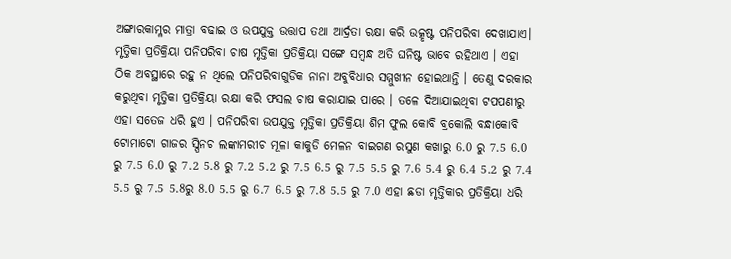ଅଙ୍ଗାରକାମ୍ଳର ମାତ୍ରା ବଢାଇ ଓ ଉପଯୁକ୍ତ ଉତ୍ତାପ ତଥା ଆର୍ଦ୍ରତା ରକ୍ଷା କରି ଉତ୍କୃଷ୍ଟ ପନିପରିବା ଦେଖାଯାଏ। ମୃତ୍ତିକା ପ୍ରତିକ୍ରିୟା ପନିପରିବା ଚାଷ ମୃତ୍ତିକା ପ୍ରତିକ୍ରିୟା ସଙ୍ଗେ ସମ୍ବନ୍ଧ ଅତି ଘନିଷ୍ଟ ଭାବେ ରହିଥାଏ । ଏହା ଠିକ ଅବସ୍ଥାରେ ରହୁ ନ ଥିଲେ ପନିପରିବାଗୁଡିକ ନାନା ଅବୁବିଧାର ସମ୍ମୁଖୀନ ହୋଇଥାନ୍ତି । ତେଣୁ ଦରକାର କରୁଥିବା ମୃତ୍ତିକା ପ୍ରତିକ୍ରିୟା ରକ୍ଷା କରି ଫସଲ ଚାଷ କରାଯାଇ ପାରେ । ତଳେ ଦିଆଯାଇଥିବା ଟପପଣୀରୁ ଏହା ସତେଜ ଧରି ହୁଏ । ପନିପରିବା ଉପଯୁକ୍ତ ମୃତ୍ତିକା ପ୍ରତିକ୍ରିୟା ଶିମ ଫୁଲ କୋବି ବ୍ରକୋଲି ବନ୍ଧାକୋବି ଟୋମାଟୋ ଗାଜର ସ୍ପିନଚ ଲଙ୍କାମରୀଚ ମୂଳା କାକୁଡି ମେଳନ ବାଇଗଣ ରସୁଣ କଖାରୁ 6.0 ରୁ 7.5 6.0 ରୁ 7.5 6.0 ରୁ 7.2 5.8 ରୁ 7.2 5.2 ରୁ 7.5 6.5 ରୁ 7.5 5.5 ରୁ 7.6 5.4 ରୁ 6.4 5.2 ରୁ 7.4 5.5 ରୁ 7.5 5.8ରୁ 8.0 5.5 ରୁ 6.7 6.5 ରୁ 7.8 5.5 ରୁ 7.0 ଏହା ଛଡା ମୃତ୍ତିକାର ପ୍ରତିକ୍ରିୟା ଧରି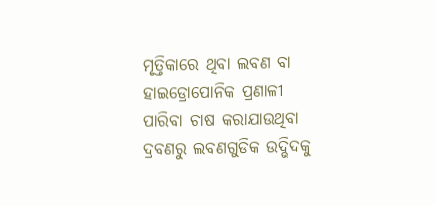ମୃତ୍ତିକାରେ ଥିବା ଲବଣ ବା ହାଇଡ୍ରୋପୋନିକ ପ୍ରଣାଳୀ ପାରିବା ଚାଷ କରାଯାଉଥିବା ଦ୍ରବଣରୁ ଲବଣଗୁଡିକ ଉଦ୍ଭିଦକୁ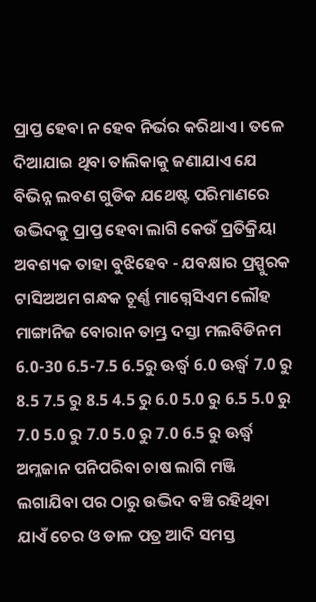ପ୍ରାପ୍ତ ହେବା ନ ହେବ ନିର୍ଭର କରିଥାଏ । ତଳେ ଦିଆଯାଇ ଥିବା ତାଲିକାକୁ ଜଣାଯାଏ ଯେ ବିଭିନ୍ନ ଲବଣ ଗୁଡିକ ଯଥେଷ୍ଟ ପରିମାଣରେ ଉଦ୍ଭିଦକୁ ପ୍ରାପ୍ତ ହେବା ଲାଗି କେଉଁ ପ୍ରତିକ୍ରିୟା ଅବଶ୍ୟକ ତାହା ବୁଝିହେବ - ଯବକ୍ଷାର ପ୍ରସ୍ପୁରକ ଟାସିଅଅମ ଗନ୍ଧକ ଚୂର୍ଣ୍ଣ ମାଗ୍ନେସିଏମ ଲୌହ ମାଙ୍ଗାନିଜ ବୋରାନ ତାମ୍ଭ୍ର ଦସ୍ତା ମଲବିଡିନମ 6.0-30 6.5-7.5 6.5ରୁ ଊର୍ଦ୍ଧ୍ଵ 6.0 ଊର୍ଦ୍ଧ୍ଵ 7.0 ରୁ 8.5 7.5 ରୁ 8.5 4.5 ରୁ 6.0 5.0 ରୁ 6.5 5.0 ରୁ 7.0 5.0 ରୁ 7.0 5.0 ରୁ 7.0 6.5 ରୁ ଊର୍ଦ୍ଧ୍ଵ ଅମ୍ଳଜାନ ପନିପରିବା ଚାଷ ଲାଗି ମଞ୍ଜି ଲଗାଯିବା ପର ଠାରୁ ଉଦ୍ଭିଦ ବଞ୍ଚି ରହିଥିବା ଯାଏଁ ଚେର ଓ ଡାଳ ପତ୍ର ଆଦି ସମସ୍ତ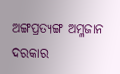ଅଙ୍ଗପ୍ରତ୍ୟଙ୍ଗ ଅମ୍ଳଜାନ ଦରକାର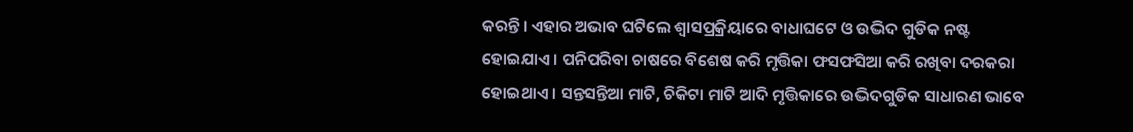କରନ୍ତି । ଏହାର ଅଭାବ ଘଟିଲେ ଶ୍ଵାସପ୍ରକ୍ରିୟାରେ ବାଧାଘଟେ ଓ ଉଦ୍ଭିଦ ଗୁଡିକ ନଷ୍ଟ ହୋଇଯାଏ । ପନିପରିବା ଚାଷରେ ବିଶେଷ କରି ମୃତ୍ତିକା ଫସଫସିଆ କରି ରଖିବା ଦରକରା ହୋଇଥାଏ । ସନ୍ତସନ୍ତିଆ ମାଟି, ଚିକିଟା ମାଟି ଆଦି ମୃତ୍ତିକାରେ ଉଦ୍ଭିଦଗୁଡିକ ସାଧାରଣ ଭାବେ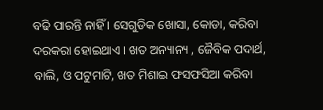ବଢି ପାରନ୍ତି ନାହିଁ । ସେଗୁଡିକ ଖୋସା, କୋଡା, କରିବା ଦରକରା ହୋଇଥାଏ । ଖତ ଅନ୍ୟାନ୍ୟ , ଜୈବିକ ପଦାର୍ଥ, ବାଲି, ଓ ପଟୁମାଟି, ଖତ ମିଶାଇ ଫସଫସିଆ କରିବା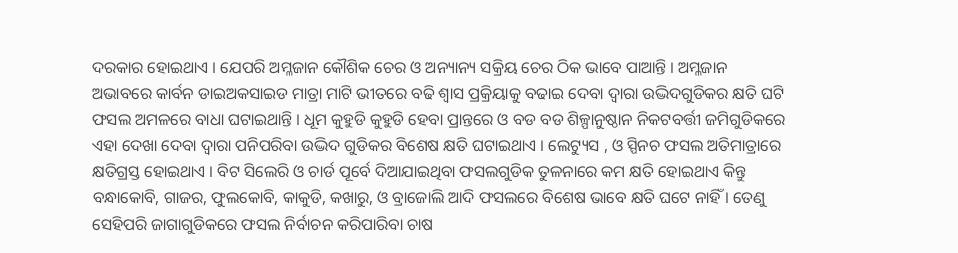ଦରକାର ହୋଇଥାଏ । ଯେପରି ଅମ୍ଳଜାନ କୌଶିକ ଚେର ଓ ଅନ୍ୟାନ୍ୟ ସକ୍ରିୟ ଚେର ଠିକ ଭାବେ ପାଆନ୍ତି । ଅମ୍ଳଜାନ ଅଭାବରେ କାର୍ବନ ଡାଇଅକସାଇଡ ମାତ୍ରା ମାଟି ଭୀତରେ ବଢି ଶ୍ଵାସ ପ୍ରକ୍ରିୟାକୁ ବଢାଇ ଦେବା ଦ୍ଵାରା ଉଦ୍ଭିଦଗୁଡିକର କ୍ଷତି ଘଟି ଫସଲ ଅମଳରେ ବାଧା ଘଟାଇଥାନ୍ତି । ଧୂମ କୁହୁଡି କୁହୁଡି ହେବା ପ୍ରାନ୍ତରେ ଓ ବଡ ବଡ ଶିଳ୍ପାନୁଷ୍ଠାନ ନିକଟବର୍ତ୍ତୀ ଜମିଗୁଡିକରେ ଏହା ଦେଖା ଦେବା ଦ୍ଵାରା ପନିପରିବା ଉଦ୍ଭିଦ ଗୁଡିକର ବିଶେଷ କ୍ଷତି ଘଟାଇଥାଏ । ଲେଟ୍ୟୁସ , ଓ ସ୍ପିନଚ ଫସଲ ଅତିମାତ୍ରାରେ କ୍ଷତିଗ୍ରସ୍ତ ହୋଇଥାଏ । ବିଟ ସିଲେରି ଓ ଚାର୍ଡ ପୂର୍ବେ ଦିଆଯାଇଥିବା ଫସଲଗୁଡିକ ତୁଳନାରେ କମ କ୍ଷତି ହୋଇଥାଏ କିନ୍ତୁ ବନ୍ଧାକୋବି, ଗାଜର, ଫୁଲକୋବି, କାକୁଡି, କଖାରୁ, ଓ ବ୍ରାଜୋଲି ଆଦି ଫସଲରେ ବିଶେଷ ଭାବେ କ୍ଷତି ଘଟେ ନାହିଁ । ତେଣୁ ସେହିପରି ଜାଗାଗୁଡିକରେ ଫସଲ ନିର୍ବାଚନ କରିପାରିବା ଚାଷ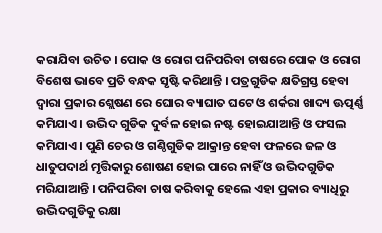କରାଯିବା ଉଚିତ । ପୋକ ଓ ରୋଗ ପନିପରିବା ଚାଷରେ ପୋକ ଓ ରୋଗ ବିଶେଷ ଭାବେ ପ୍ରତି ବନ୍ଧକ ସୃଷ୍ଟି କରିଥାନ୍ତି । ପତ୍ରଗୁଡିକ କ୍ଷତିଗ୍ରସ୍ତ ହେବା ଦ୍ଵାରା ପ୍ରକାର ଶ୍ଲେଷଣ ରେ ଘୋର ବ୍ୟାଘାତ ଘଟେ ଓ ଶର୍କରା ଖାଦ୍ୟ ଊତ୍ପର୍ଣ୍ଣ କମିଯାଏ । ଉଦ୍ଭିଦ ଗୁଡିକ ଦୁର୍ବଳ ହୋଇ ନଷ୍ଟ ହୋଇଯାଆନ୍ତି ଓ ଫସଲ କମିଯାଏ । ପୁଣି ଚେର ଓ ଗଣ୍ଠିଗୁଡିକ ଆକ୍ରାନ୍ତ ହେବା ଫଳରେ ଜଳ ଓ ଧାତୁପଦାର୍ଥ ମୃତ୍ତିକାରୁ ଶୋଷଣ ହୋଇ ପାରେ ନାହିଁ ଓ ଉଦ୍ଭିଦଗୁଡିକ ମରିଯାଆନ୍ତି । ପନିପରିବା ଚାଷ କରିବାକୁ ହେଲେ ଏହା ପ୍ରକାର ବ୍ୟାଧିରୁ ଉଦ୍ଭିଦଗୁଡିକୁ ରକ୍ଷା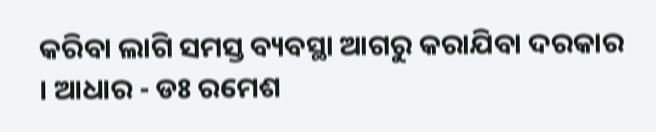କରିବା ଲାଗି ସମସ୍ତ ବ୍ୟବସ୍ଥା ଆଗରୁ କରାଯିବା ଦରକାର । ଆଧାର - ଡଃ ରମେଶ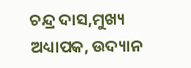ଚନ୍ଦ୍ର ଦାସ,ମୁଖ୍ୟ ଅଧ୍ୟାପକ, ଉଦ୍ୟାନ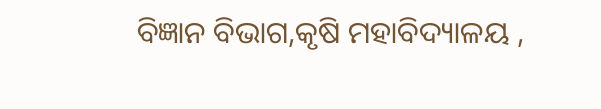ବିଜ୍ଞାନ ବିଭାଗ,କୃଷି ମହାବିଦ୍ୟାଳୟ ,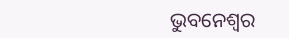ଭୁବନେଶ୍ଵର